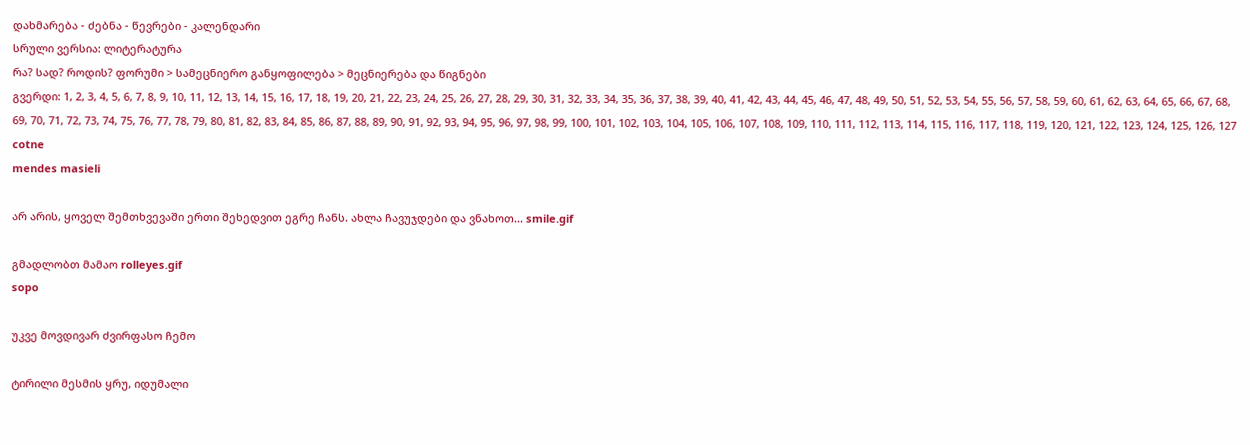დახმარება - ძებნა - წევრები - კალენდარი
სრული ვერსია: ლიტერატურა
რა? სად? როდის? ფორუმი > სამეცნიერო განყოფილება > მეცნიერება და წიგნები
გვერდი: 1, 2, 3, 4, 5, 6, 7, 8, 9, 10, 11, 12, 13, 14, 15, 16, 17, 18, 19, 20, 21, 22, 23, 24, 25, 26, 27, 28, 29, 30, 31, 32, 33, 34, 35, 36, 37, 38, 39, 40, 41, 42, 43, 44, 45, 46, 47, 48, 49, 50, 51, 52, 53, 54, 55, 56, 57, 58, 59, 60, 61, 62, 63, 64, 65, 66, 67, 68, 69, 70, 71, 72, 73, 74, 75, 76, 77, 78, 79, 80, 81, 82, 83, 84, 85, 86, 87, 88, 89, 90, 91, 92, 93, 94, 95, 96, 97, 98, 99, 100, 101, 102, 103, 104, 105, 106, 107, 108, 109, 110, 111, 112, 113, 114, 115, 116, 117, 118, 119, 120, 121, 122, 123, 124, 125, 126, 127
cotne
mendes masieli

არ არის, ყოველ შემთხვევაში ერთი შეხედვით ეგრე ჩანს. ახლა ჩავუჯდები და ვნახოთ... smile.gif

გმადლობთ მამაო rolleyes.gif
sopo

უკვე მოვდივარ ძვირფასო ჩემო

ტირილი მესმის ყრუ, იდუმალი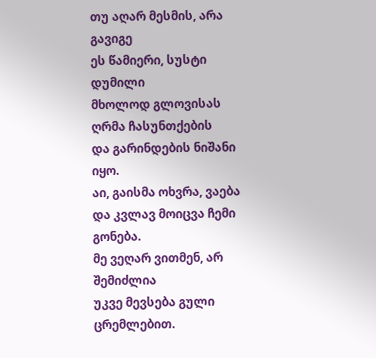თუ აღარ მესმის, არა გავიგე
ეს წამიერი, სუსტი დუმილი
მხოლოდ გლოვისას ღრმა ჩასუნთქების
და გარინდების ნიშანი იყო.
აი, გაისმა ოხვრა, ვაება
და კვლავ მოიცვა ჩემი გონება.
მე ვეღარ ვითმენ, არ შემიძლია
უკვე მევსება გული ცრემლებით.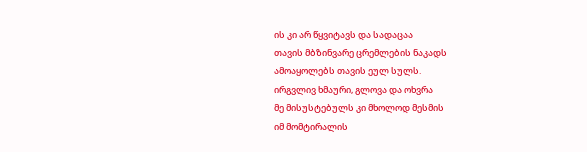ის კი არ წყვიტავს და სადაცაა
თავის მბზინვარე ცრემლების ნაკადს
ამოაყოლებს თავის ეულ სულს.
ირგვლივ ხმაური, გლოვა და ოხვრა
მე მისუსტებულს კი მხოლოდ მესმის
იმ მომტირალის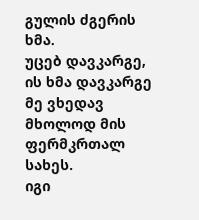გულის ძგერის ხმა.
უცებ დავკარგე, ის ხმა დავკარგე
მე ვხედავ მხოლოდ მის ფერმკრთალ სახეს.
იგი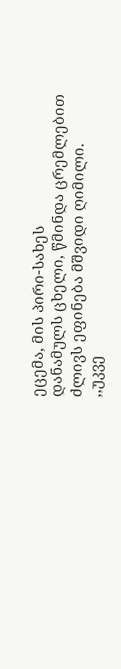ეცემა, მის პირი-სახეს
დანამულს ცხელი, წმინდა ცრემლებით
ძლივს ეფინება მშვიდი ღიმილი.
,,უკვე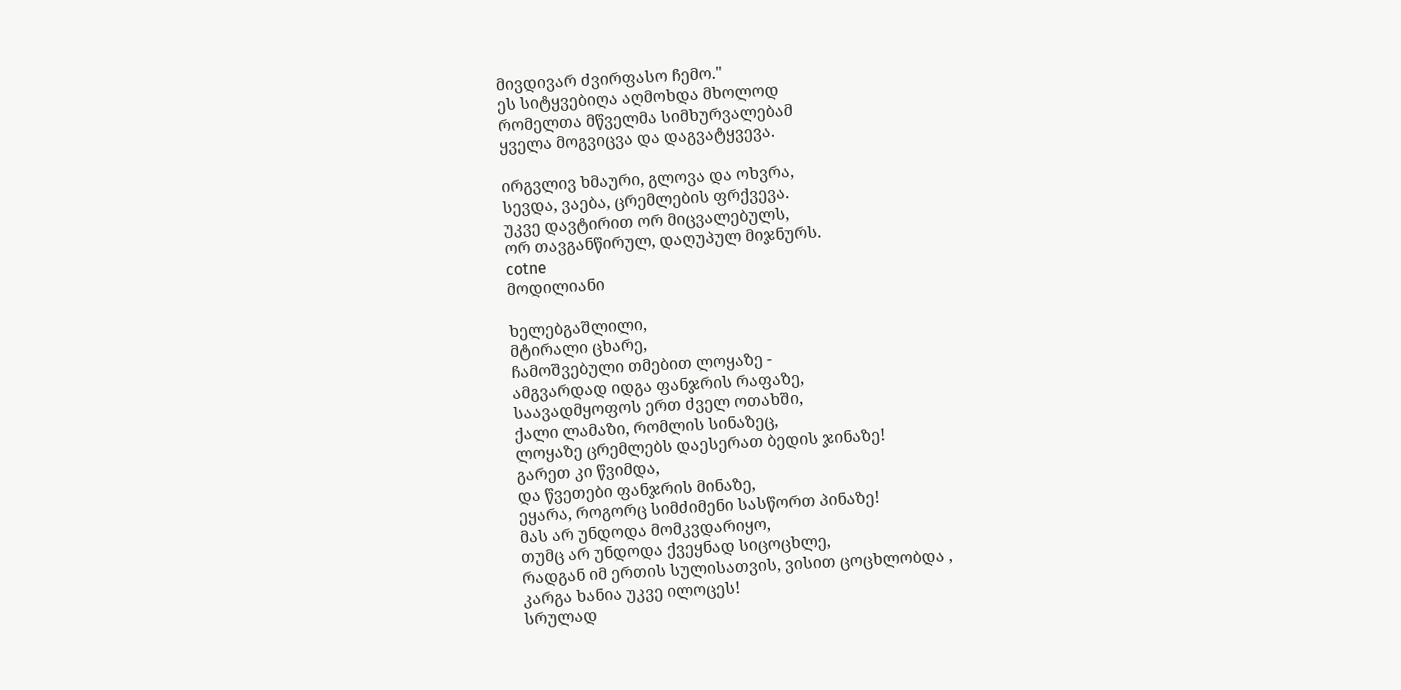მივდივარ ძვირფასო ჩემო."
ეს სიტყვებიღა აღმოხდა მხოლოდ
რომელთა მწველმა სიმხურვალებამ
ყველა მოგვიცვა და დაგვატყვევა.

ირგვლივ ხმაური, გლოვა და ოხვრა,
სევდა, ვაება, ცრემლების ფრქვევა.
უკვე დავტირით ორ მიცვალებულს,
ორ თავგანწირულ, დაღუპულ მიჯნურს.
cotne
მოდილიანი

ხელებგაშლილი,
მტირალი ცხარე,
ჩამოშვებული თმებით ლოყაზე -
ამგვარდად იდგა ფანჯრის რაფაზე,
საავადმყოფოს ერთ ძველ ოთახში,
ქალი ლამაზი, რომლის სინაზეც,
ლოყაზე ცრემლებს დაესერათ ბედის ჯინაზე!
გარეთ კი წვიმდა,
და წვეთები ფანჯრის მინაზე,
ეყარა, როგორც სიმძიმენი სასწორთ პინაზე!
მას არ უნდოდა მომკვდარიყო,
თუმც არ უნდოდა ქვეყნად სიცოცხლე,
რადგან იმ ერთის სულისათვის, ვისით ცოცხლობდა ,
კარგა ხანია უკვე ილოცეს!
სრულად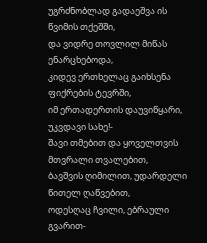უგრძნობლად გადაეშვა ის წვიმის თქეშში,
და ვიდრე თოვლილ მიწას ენარცხებოდა,
კიდევ ერთხელაც გაიხსენა ფიქრების ტევრში,
იმ ერთადერთის დაუვიწყარი, უკვდავი სახე!-
შავი თმებით და ყოველთვის მთვრალი თვალებით,
ბავშვის ღიმილით, უდარდელი წითელ ღაწვებით,
ოდესღაც ჩვილი, ებრაული გვარით-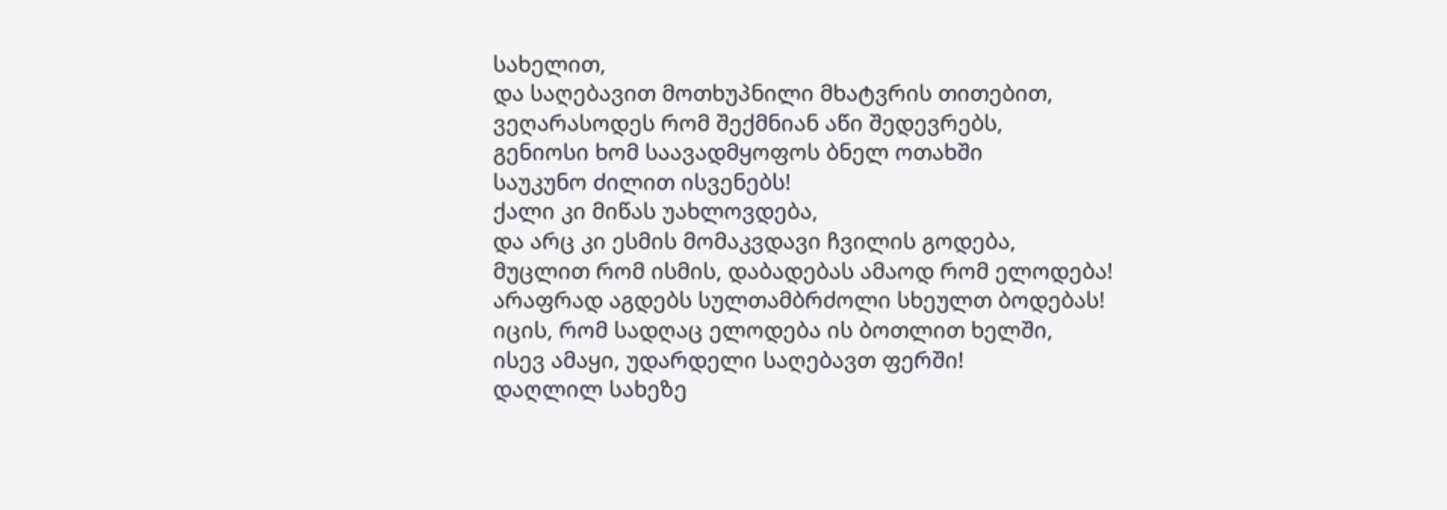სახელით,
და საღებავით მოთხუპნილი მხატვრის თითებით,
ვეღარასოდეს რომ შექმნიან აწი შედევრებს,
გენიოსი ხომ საავადმყოფოს ბნელ ოთახში
საუკუნო ძილით ისვენებს!
ქალი კი მიწას უახლოვდება,
და არც კი ესმის მომაკვდავი ჩვილის გოდება,
მუცლით რომ ისმის, დაბადებას ამაოდ რომ ელოდება!
არაფრად აგდებს სულთამბრძოლი სხეულთ ბოდებას!
იცის, რომ სადღაც ელოდება ის ბოთლით ხელში,
ისევ ამაყი, უდარდელი საღებავთ ფერში!
დაღლილ სახეზე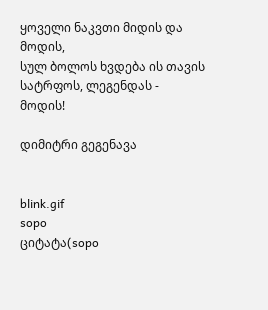ყოველი ნაკვთი მიდის და მოდის,
სულ ბოლოს ხვდება ის თავის სატრფოს, ლეგენდას -
მოდის!

დიმიტრი გეგენავა


blink.gif
sopo
ციტატა(sopo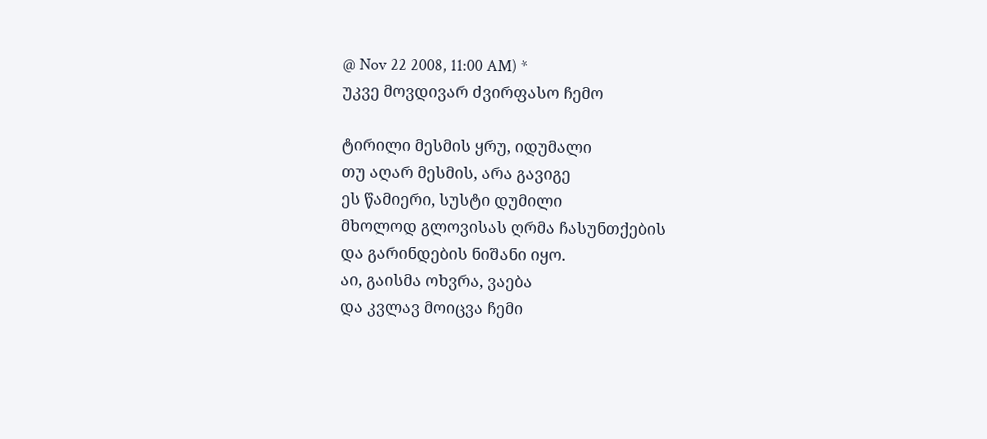@ Nov 22 2008, 11:00 AM) *
უკვე მოვდივარ ძვირფასო ჩემო

ტირილი მესმის ყრუ, იდუმალი
თუ აღარ მესმის, არა გავიგე
ეს წამიერი, სუსტი დუმილი
მხოლოდ გლოვისას ღრმა ჩასუნთქების
და გარინდების ნიშანი იყო.
აი, გაისმა ოხვრა, ვაება
და კვლავ მოიცვა ჩემი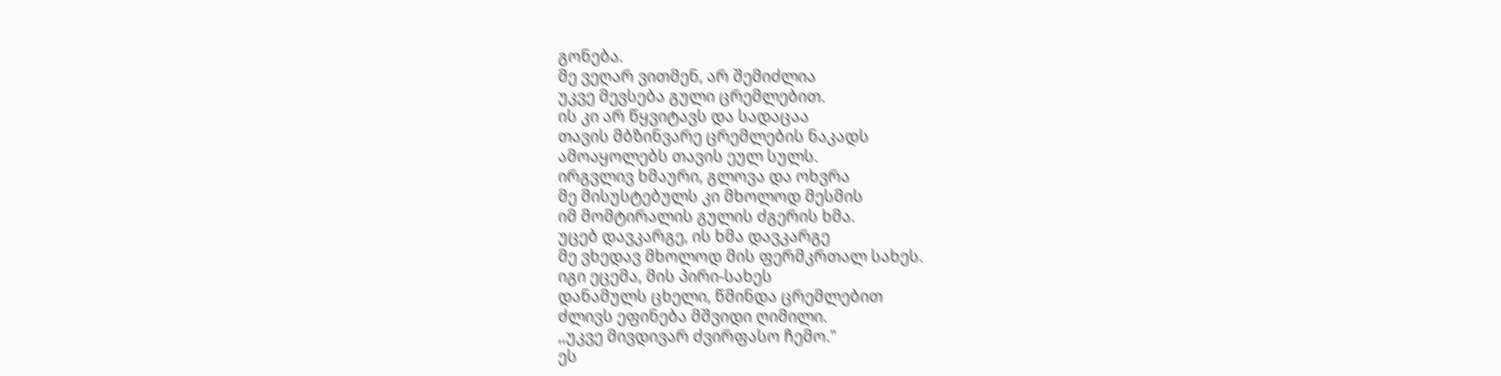გონება.
მე ვეღარ ვითმენ, არ შემიძლია
უკვე მევსება გული ცრემლებით.
ის კი არ წყვიტავს და სადაცაა
თავის მბზინვარე ცრემლების ნაკადს
ამოაყოლებს თავის ეულ სულს.
ირგვლივ ხმაური, გლოვა და ოხვრა
მე მისუსტებულს კი მხოლოდ მესმის
იმ მომტირალის გულის ძგერის ხმა.
უცებ დავკარგე, ის ხმა დავკარგე
მე ვხედავ მხოლოდ მის ფერმკრთალ სახეს.
იგი ეცემა, მის პირი-სახეს
დანამულს ცხელი, წმინდა ცრემლებით
ძლივს ეფინება მშვიდი ღიმილი.
,,უკვე მივდივარ ძვირფასო ჩემო."
ეს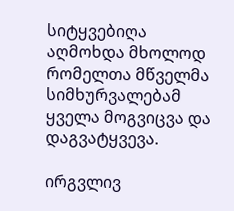სიტყვებიღა აღმოხდა მხოლოდ
რომელთა მწველმა სიმხურვალებამ
ყველა მოგვიცვა და დაგვატყვევა.

ირგვლივ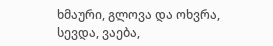ხმაური, გლოვა და ოხვრა,
სევდა, ვაება,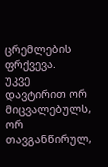ცრემლების ფრქვევა.
უკვე დავტირით ორ მიცვალებულს,
ორ თავგანწირულ,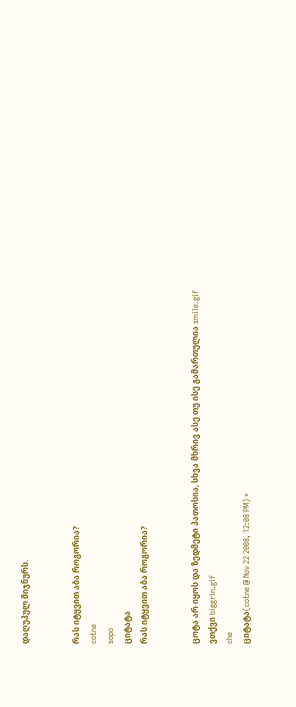დაღუპულ მიჯნურს.


რას იტყვით აბა როგორია?
cotne
sopo
ციტატა
რას იტყვით აბა როგორია?


ცოტა არ იყოს და ზედმეტი პათოსია, სხვა მხრივ ასე თუ ისე გამართულია smile.gif
ვთქვი biggrin.gif
che
ციტატა(cotne @ Nov 22 2008, 12:08 PM) *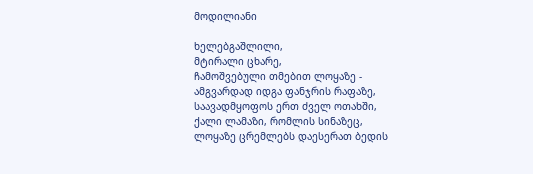მოდილიანი

ხელებგაშლილი,
მტირალი ცხარე,
ჩამოშვებული თმებით ლოყაზე -
ამგვარდად იდგა ფანჯრის რაფაზე,
საავადმყოფოს ერთ ძველ ოთახში,
ქალი ლამაზი, რომლის სინაზეც,
ლოყაზე ცრემლებს დაესერათ ბედის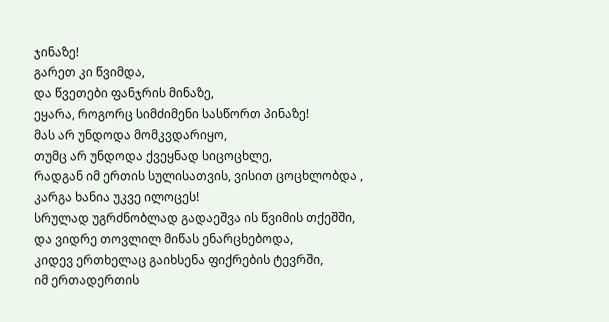ჯინაზე!
გარეთ კი წვიმდა,
და წვეთები ფანჯრის მინაზე,
ეყარა, როგორც სიმძიმენი სასწორთ პინაზე!
მას არ უნდოდა მომკვდარიყო,
თუმც არ უნდოდა ქვეყნად სიცოცხლე,
რადგან იმ ერთის სულისათვის, ვისით ცოცხლობდა ,
კარგა ხანია უკვე ილოცეს!
სრულად უგრძნობლად გადაეშვა ის წვიმის თქეშში,
და ვიდრე თოვლილ მიწას ენარცხებოდა,
კიდევ ერთხელაც გაიხსენა ფიქრების ტევრში,
იმ ერთადერთის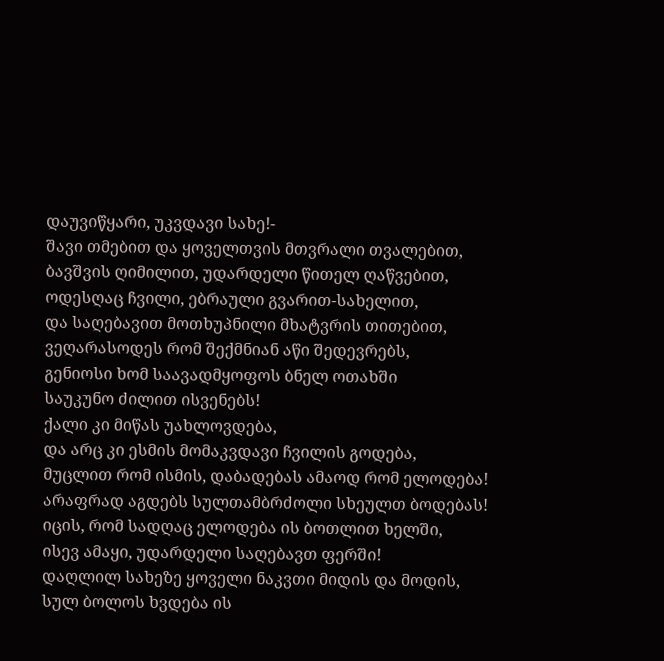დაუვიწყარი, უკვდავი სახე!-
შავი თმებით და ყოველთვის მთვრალი თვალებით,
ბავშვის ღიმილით, უდარდელი წითელ ღაწვებით,
ოდესღაც ჩვილი, ებრაული გვარით-სახელით,
და საღებავით მოთხუპნილი მხატვრის თითებით,
ვეღარასოდეს რომ შექმნიან აწი შედევრებს,
გენიოსი ხომ საავადმყოფოს ბნელ ოთახში
საუკუნო ძილით ისვენებს!
ქალი კი მიწას უახლოვდება,
და არც კი ესმის მომაკვდავი ჩვილის გოდება,
მუცლით რომ ისმის, დაბადებას ამაოდ რომ ელოდება!
არაფრად აგდებს სულთამბრძოლი სხეულთ ბოდებას!
იცის, რომ სადღაც ელოდება ის ბოთლით ხელში,
ისევ ამაყი, უდარდელი საღებავთ ფერში!
დაღლილ სახეზე ყოველი ნაკვთი მიდის და მოდის,
სულ ბოლოს ხვდება ის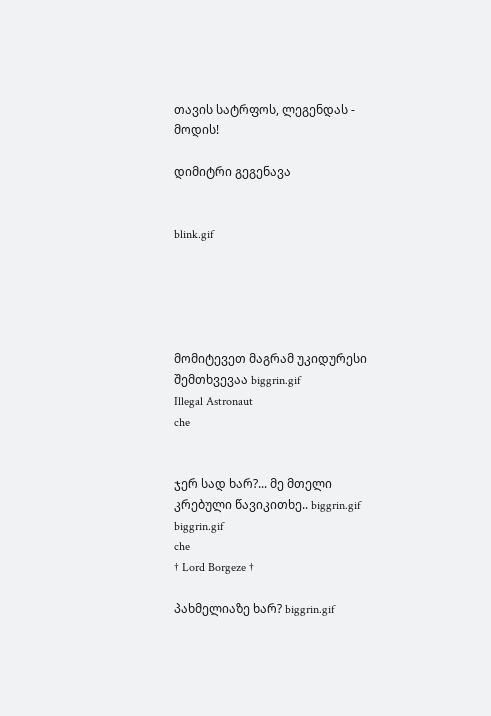თავის სატრფოს, ლეგენდას -
მოდის!

დიმიტრი გეგენავა


blink.gif





მომიტევეთ მაგრამ უკიდურესი შემთხვევაა biggrin.gif
Illegal Astronaut
che


ჯერ სად ხარ?... მე მთელი კრებული წავიკითხე.. biggrin.gif biggrin.gif
che
† Lord Borgeze †

პახმელიაზე ხარ? biggrin.gif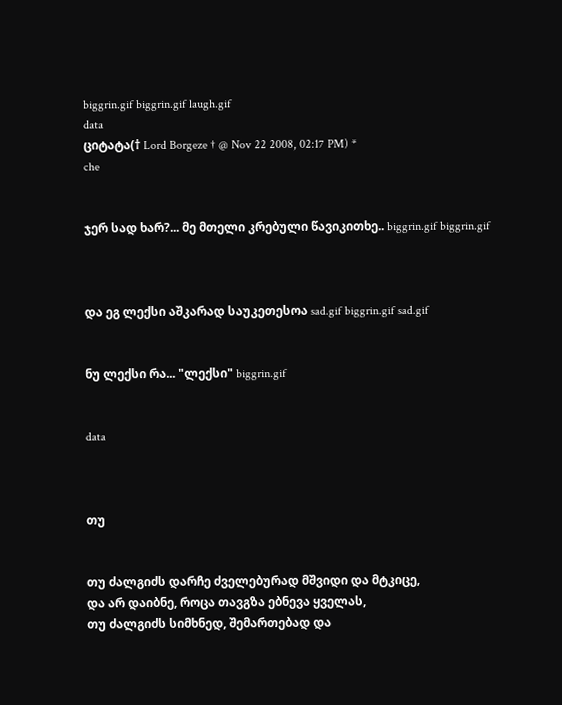biggrin.gif biggrin.gif laugh.gif
data
ციტატა(† Lord Borgeze † @ Nov 22 2008, 02:17 PM) *
che


ჯერ სად ხარ?... მე მთელი კრებული წავიკითხე.. biggrin.gif biggrin.gif



და ეგ ლექსი აშკარად საუკეთესოა sad.gif biggrin.gif sad.gif


ნუ ლექსი რა... "ლექსი" biggrin.gif


data



თუ


თუ ძალგიძს დარჩე ძველებურად მშვიდი და მტკიცე,
და არ დაიბნე, როცა თავგზა ებნევა ყველას,
თუ ძალგიძს სიმხნედ, შემართებად და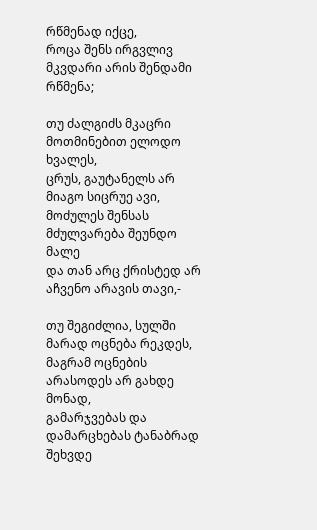რწმენად იქცე,
როცა შენს ირგვლივ მკვდარი არის შენდამი რწმენა;

თუ ძალგიძს მკაცრი მოთმინებით ელოდო ხვალეს,
ცრუს, გაუტანელს არ მიაგო სიცრუე ავი,
მოძულეს შენსას მძულვარება შეუნდო მალე
და თან არც ქრისტედ არ აჩვენო არავის თავი,-

თუ შეგიძლია, სულში მარად ოცნება რეკდეს,
მაგრამ ოცნების არასოდეს არ გახდე მონად,
გამარჯვებას და დამარცხებას ტანაბრად შეხვდე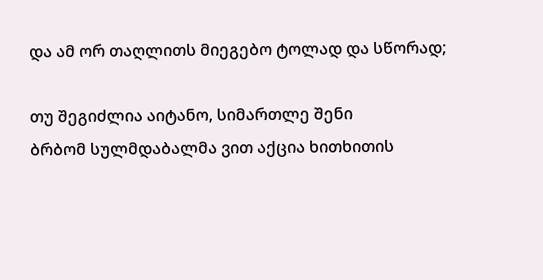და ამ ორ თაღლითს მიეგებო ტოლად და სწორად;

თუ შეგიძლია აიტანო, სიმართლე შენი
ბრბომ სულმდაბალმა ვით აქცია ხითხითის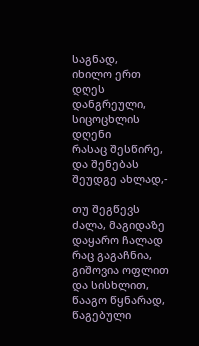საგნად,
იხილო ერთ დღეს დანგრეული, სიცოცხლის დღენი
რასაც შესწირე, და შენებას შეუდგე ახლად,-

თუ შეგწევს ძალა, მაგიდაზე დაყარო ჩალად
რაც გაგაჩნია, გიშოვია ოფლით და სისხლით,
წააგო წყნარად, წაგებული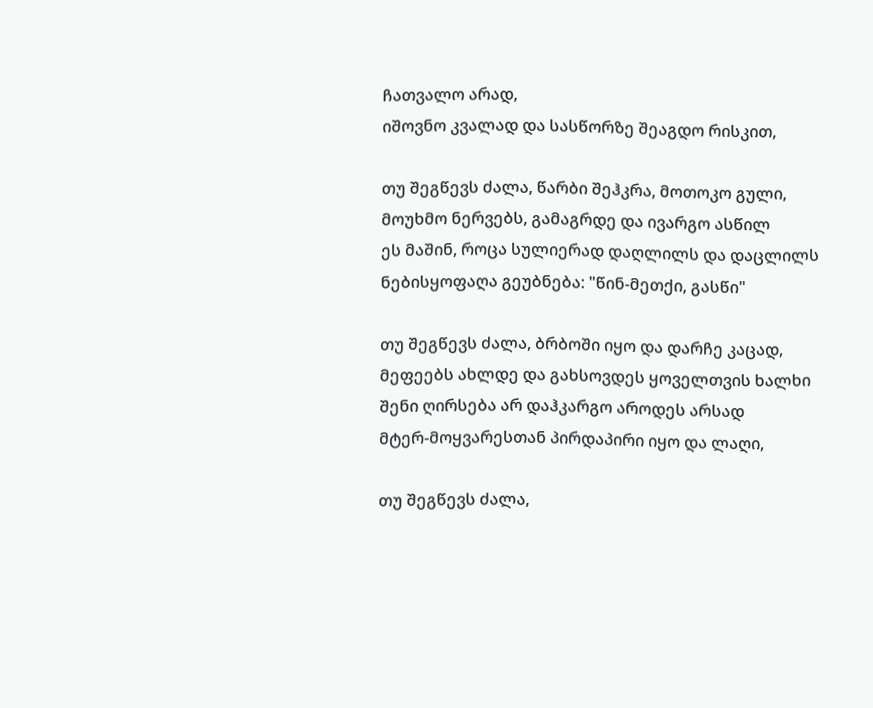ჩათვალო არად,
იშოვნო კვალად და სასწორზე შეაგდო რისკით,

თუ შეგწევს ძალა, წარბი შეჰკრა, მოთოკო გული,
მოუხმო ნერვებს, გამაგრდე და ივარგო ასწილ
ეს მაშინ, როცა სულიერად დაღლილს და დაცლილს
ნებისყოფაღა გეუბნება: "წინ-მეთქი, გასწი"

თუ შეგწევს ძალა, ბრბოში იყო და დარჩე კაცად,
მეფეებს ახლდე და გახსოვდეს ყოველთვის ხალხი
შენი ღირსება არ დაჰკარგო აროდეს არსად
მტერ-მოყვარესთან პირდაპირი იყო და ლაღი,

თუ შეგწევს ძალა,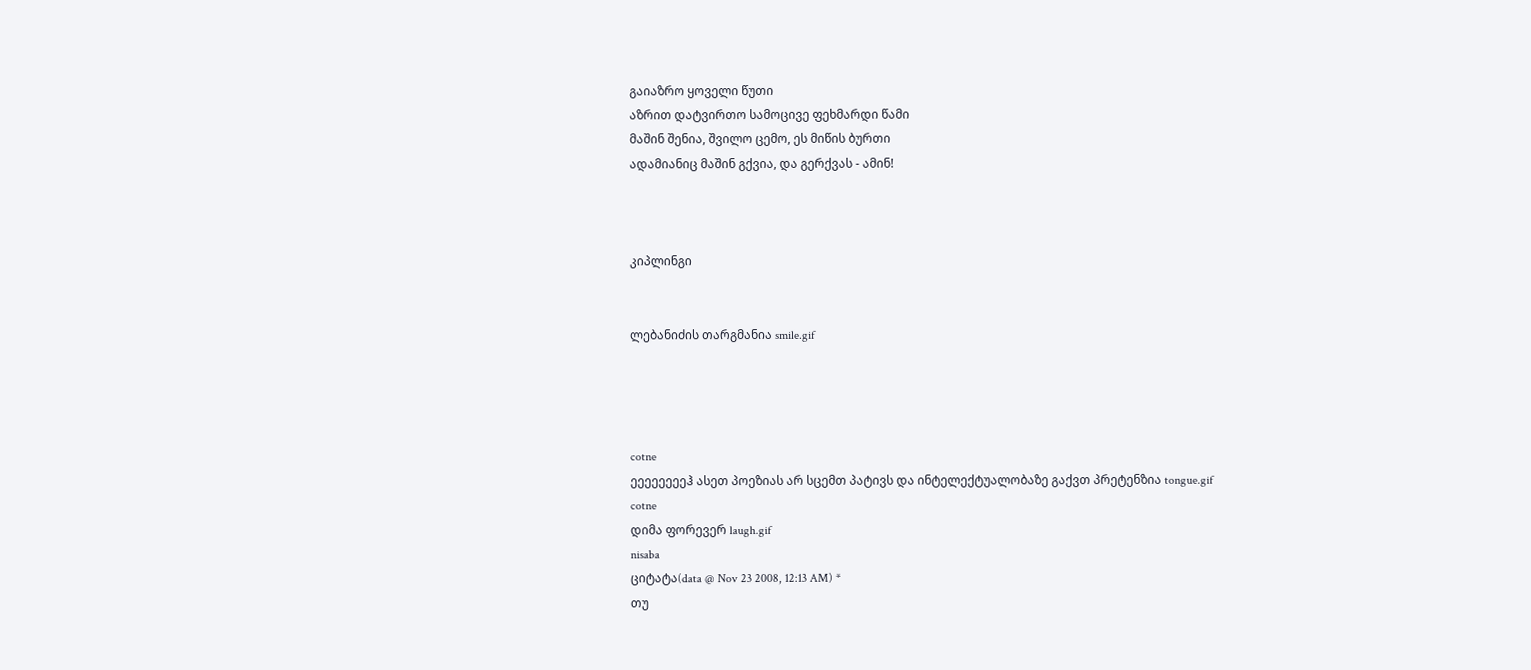გაიაზრო ყოველი წუთი
აზრით დატვირთო სამოცივე ფეხმარდი წამი
მაშინ შენია, შვილო ცემო, ეს მიწის ბურთი
ადამიანიც მაშინ გქვია, და გერქვას - ამინ!



კიპლინგი


ლებანიძის თარგმანია smile.gif




cotne
ეეეეეეეეჰ ასეთ პოეზიას არ სცემთ პატივს და ინტელექტუალობაზე გაქვთ პრეტენზია tongue.gif
cotne
დიმა ფორევერ laugh.gif
nisaba
ციტატა(data @ Nov 23 2008, 12:13 AM) *
თუ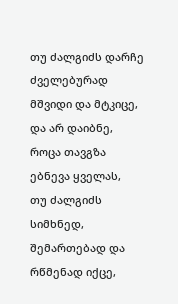თუ ძალგიძს დარჩე ძველებურად მშვიდი და მტკიცე,
და არ დაიბნე, როცა თავგზა ებნევა ყველას,
თუ ძალგიძს სიმხნედ, შემართებად და რწმენად იქცე,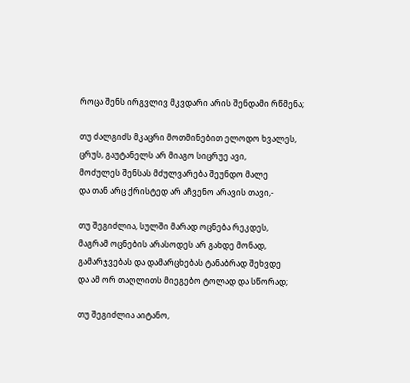როცა შენს ირგვლივ მკვდარი არის შენდამი რწმენა;

თუ ძალგიძს მკაცრი მოთმინებით ელოდო ხვალეს,
ცრუს, გაუტანელს არ მიაგო სიცრუე ავი,
მოძულეს შენსას მძულვარება შეუნდო მალე
და თან არც ქრისტედ არ აჩვენო არავის თავი,-

თუ შეგიძლია, სულში მარად ოცნება რეკდეს,
მაგრამ ოცნების არასოდეს არ გახდე მონად,
გამარჯვებას და დამარცხებას ტანაბრად შეხვდე
და ამ ორ თაღლითს მიეგებო ტოლად და სწორად;

თუ შეგიძლია აიტანო,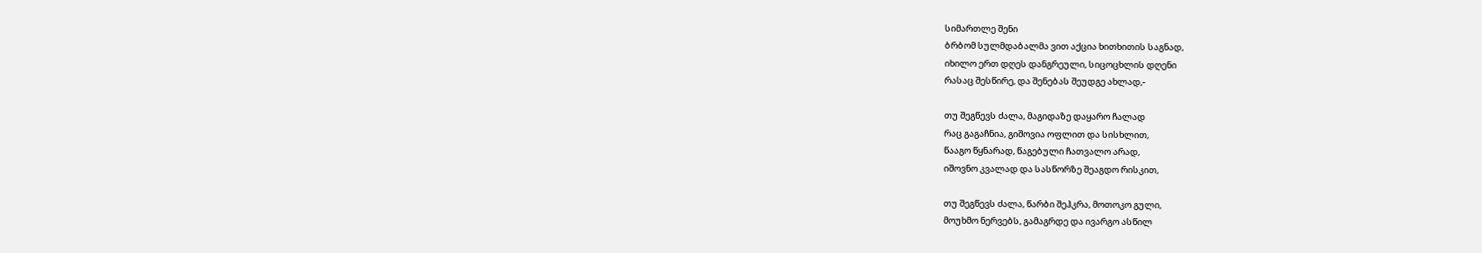სიმართლე შენი
ბრბომ სულმდაბალმა ვით აქცია ხითხითის საგნად,
იხილო ერთ დღეს დანგრეული, სიცოცხლის დღენი
რასაც შესწირე, და შენებას შეუდგე ახლად,-

თუ შეგწევს ძალა, მაგიდაზე დაყარო ჩალად
რაც გაგაჩნია, გიშოვია ოფლით და სისხლით,
წააგო წყნარად, წაგებული ჩათვალო არად,
იშოვნო კვალად და სასწორზე შეაგდო რისკით,

თუ შეგწევს ძალა, წარბი შეჰკრა, მოთოკო გული,
მოუხმო ნერვებს, გამაგრდე და ივარგო ასწილ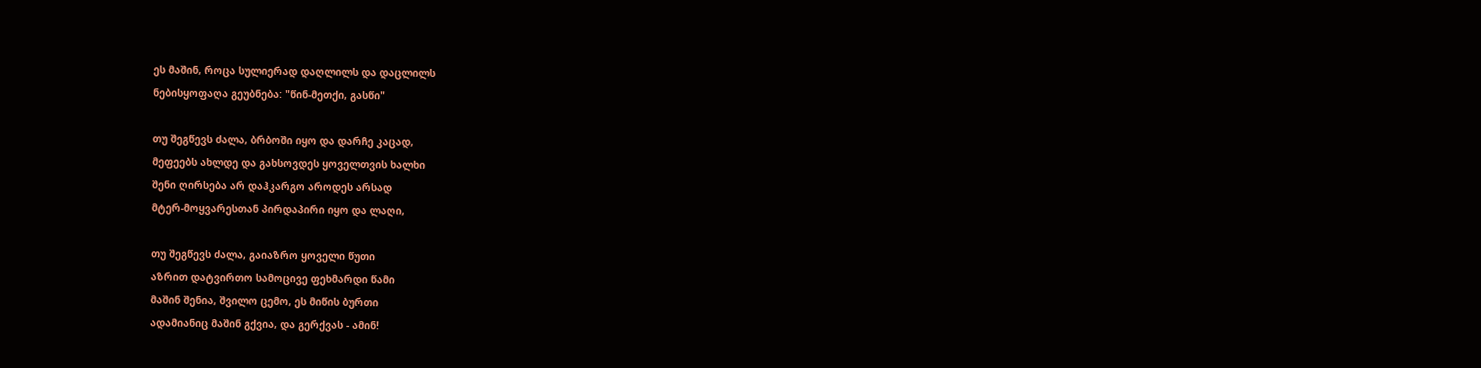ეს მაშინ, როცა სულიერად დაღლილს და დაცლილს
ნებისყოფაღა გეუბნება: "წინ-მეთქი, გასწი"

თუ შეგწევს ძალა, ბრბოში იყო და დარჩე კაცად,
მეფეებს ახლდე და გახსოვდეს ყოველთვის ხალხი
შენი ღირსება არ დაჰკარგო აროდეს არსად
მტერ-მოყვარესთან პირდაპირი იყო და ლაღი,

თუ შეგწევს ძალა, გაიაზრო ყოველი წუთი
აზრით დატვირთო სამოცივე ფეხმარდი წამი
მაშინ შენია, შვილო ცემო, ეს მიწის ბურთი
ადამიანიც მაშინ გქვია, და გერქვას - ამინ!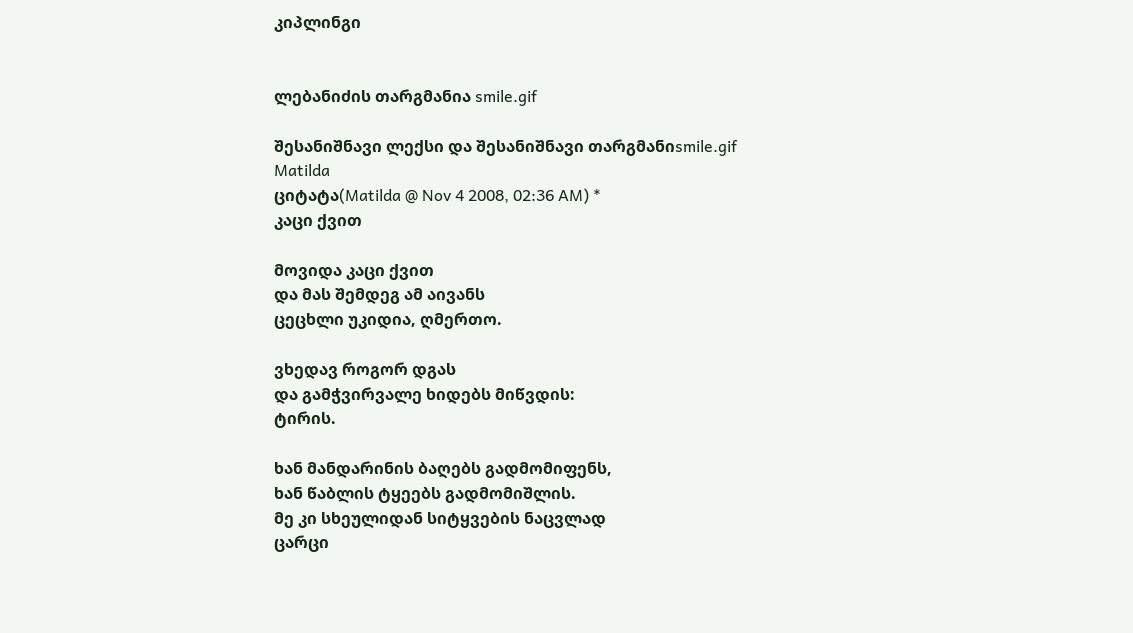კიპლინგი


ლებანიძის თარგმანია smile.gif

შესანიშნავი ლექსი და შესანიშნავი თარგმანიsmile.gif
Matilda
ციტატა(Matilda @ Nov 4 2008, 02:36 AM) *
კაცი ქვით

მოვიდა კაცი ქვით
და მას შემდეგ ამ აივანს
ცეცხლი უკიდია, ღმერთო.

ვხედავ როგორ დგას
და გამჭვირვალე ხიდებს მიწვდის:
ტირის.

ხან მანდარინის ბაღებს გადმომიფენს,
ხან წაბლის ტყეებს გადმომიშლის.
მე კი სხეულიდან სიტყვების ნაცვლად
ცარცი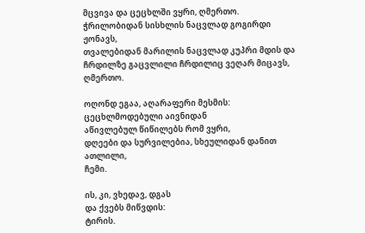მცვივა და ცეცხლში ვყრი, ღმერთო.
ჭრილობიდან სისხლის ნაცვლად გოგირდი ჟონავს,
თვალებიდან მარილის ნაცვლად კუპრი მდის და
ჩრდილზე გაცვლილი ჩრდილიც ვეღარ მიცავს, ღმერთო.

ოღონდ ეგაა, აღარაფერი მესმის:
ცეცხლმოდებული აივნიდან
აწივლებულ წიწილებს რომ ვყრი,
დღეები და სურვილებია, სხეულიდან დანით ათლილი,
ჩემი.

ის, კი, ვხედავ, დგას
და ქვებს მიწვდის:
ტირის.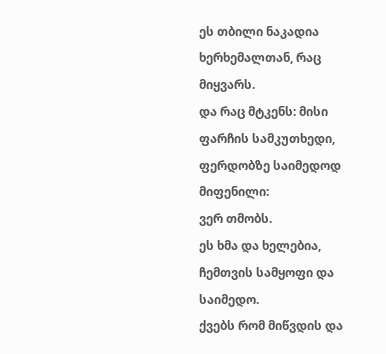ეს თბილი ნაკადია ხერხემალთან, რაც მიყვარს.
და რაც მტკენს: მისი ფარჩის სამკუთხედი,
ფერდობზე საიმედოდ მიფენილი:
ვერ თმობს.
ეს ხმა და ხელებია, ჩემთვის სამყოფი და საიმედო.
ქვებს რომ მიწვდის და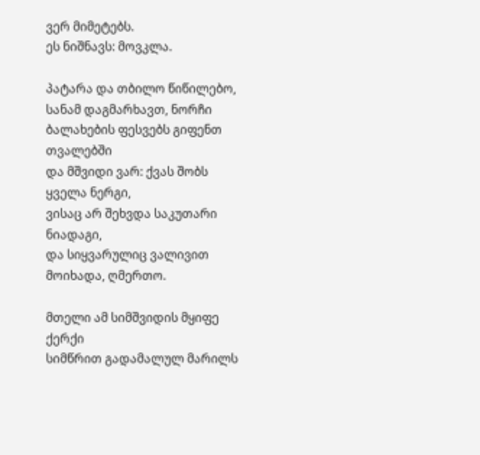ვერ მიმეტებს.
ეს ნიშნავს: მოვკლა.

პატარა და თბილო წიწილებო,
სანამ დაგმარხავთ, ნორჩი ბალახების ფესვებს გიფენთ თვალებში
და მშვიდი ვარ: ქვას შობს ყველა ნერგი,
ვისაც არ შეხვდა საკუთარი ნიადაგი,
და სიყვარულიც ვალივით მოიხადა, ღმერთო.

მთელი ამ სიმშვიდის მყიფე ქერქი
სიმწრით გადამალულ მარილს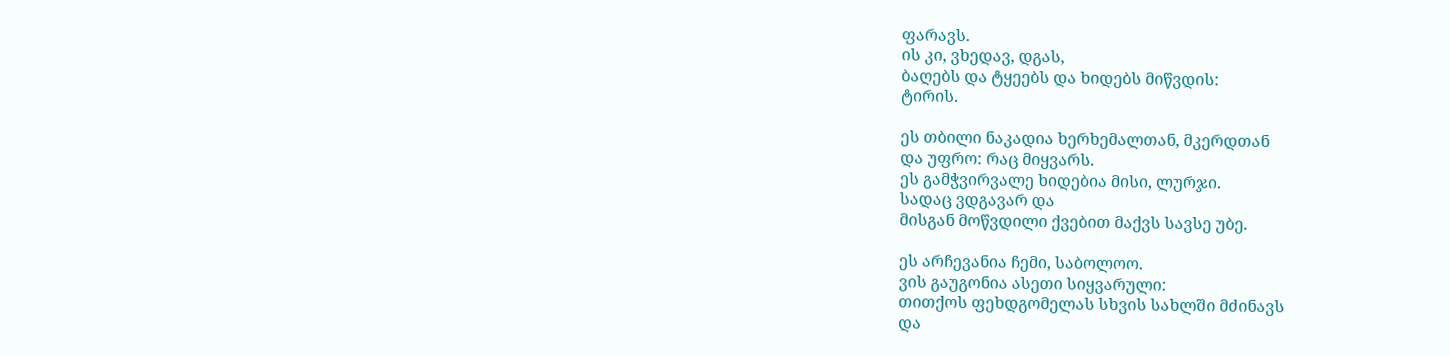ფარავს.
ის კი, ვხედავ, დგას,
ბაღებს და ტყეებს და ხიდებს მიწვდის:
ტირის.

ეს თბილი ნაკადია ხერხემალთან, მკერდთან
და უფრო: რაც მიყვარს.
ეს გამჭვირვალე ხიდებია მისი, ლურჯი.
სადაც ვდგავარ და
მისგან მოწვდილი ქვებით მაქვს სავსე უბე.

ეს არჩევანია ჩემი, საბოლოო.
ვის გაუგონია ასეთი სიყვარული:
თითქოს ფეხდგომელას სხვის სახლში მძინავს
და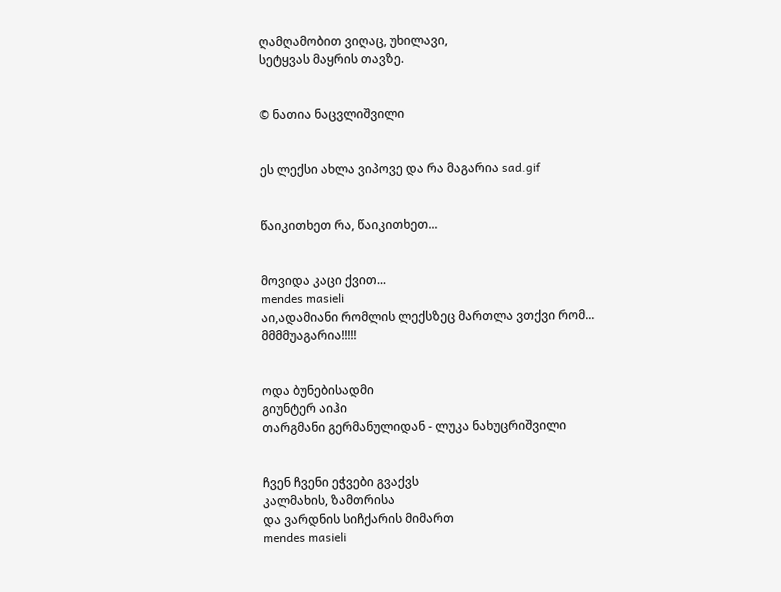ღამღამობით ვიღაც, უხილავი,
სეტყვას მაყრის თავზე.


© ნათია ნაცვლიშვილი


ეს ლექსი ახლა ვიპოვე და რა მაგარია sad.gif


წაიკითხეთ რა, წაიკითხეთ...


მოვიდა კაცი ქვით...
mendes masieli
აი,ადამიანი რომლის ლექსზეც მართლა ვთქვი რომ...
მმმმუაგარია!!!!!


ოდა ბუნებისადმი
გიუნტერ აიჰი
თარგმანი გერმანულიდან - ლუკა ნახუცრიშვილი


ჩვენ ჩვენი ეჭვები გვაქვს
კალმახის, ზამთრისა
და ვარდნის სიჩქარის მიმართ
mendes masieli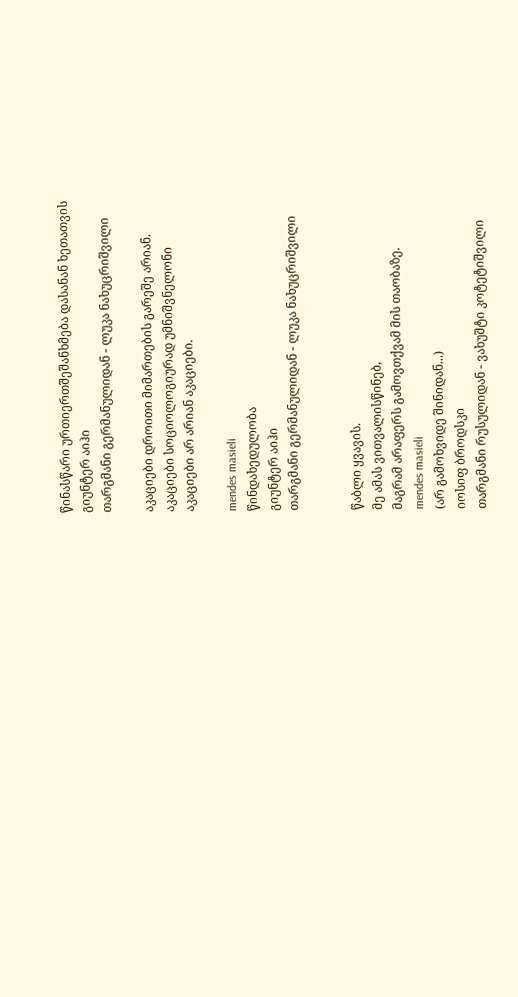წინასწარი ურთიერთშეშანხმება დასანან ხეთათვის
გიუნტერ აიჰი
თარგმანი გერმანულიდან - ლუკა ნახუცრიშვილი

აკაციები დროითი მიმართების გარეშე არიან.
აკაციები სოციოლოგიურად უმნიშვნელონი
აკაციები არ არიან აკაციები.

mendes masieli
წინდახედულობა
გიუნტერ აიჰი
თარგმანი გერმანულიდან - ლუკა ნახუცრიშვილი


წაბლი ყვავის.
მე ამას ვითვალისწინებ,
მაგრამ არაფერს გამოვთქვამ მის თაობაზე.
mendes masieli
(არ გამოხვიდე შინიდან...)
იოსიფ ბროდსკი
თარგმანი რუსულიდან - ვახუშტი კოტეტიშვილი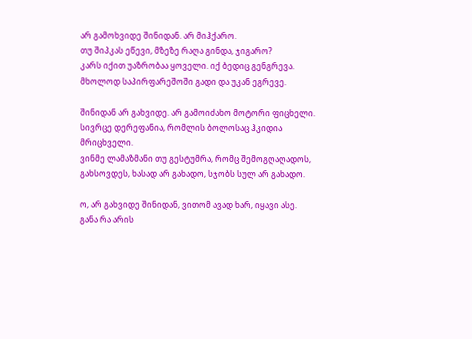არ გამოხვიდე შინიდან. არ მიჰქარო.
თუ შიპკას ეწევი, მზეზე რაღა გინდა, ჯიგარო?
კარს იქით უაზრობაა ყოველი. იქ ბედიც გენგრევა.
მხოლოდ საპირფარეშოში გადი და უკან ეგრევე.

შინიდან არ გახვიდე. არ გამოიძახო მოტორი ფიცხელი.
სივრცე დერეფანია, რომლის ბოლოსაც ჰკიდია მრიცხველი.
ვინმე ლამაზმანი თუ გესტუმრა, რომც შემოგღაღადოს,
გახსოვდეს, ხასად არ გახადო, სჯობს სულ არ გახადო.

ო, არ გახვიდე შინიდან, ვითომ ავად ხარ, იყავი ასე.
განა რა არის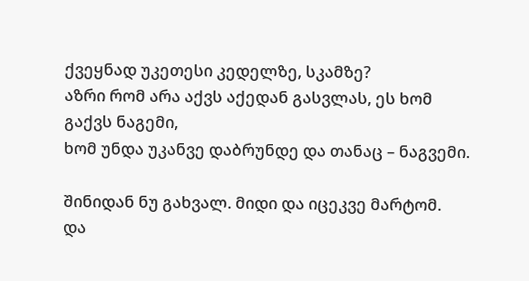ქვეყნად უკეთესი კედელზე, სკამზე?
აზრი რომ არა აქვს აქედან გასვლას, ეს ხომ გაქვს ნაგემი,
ხომ უნდა უკანვე დაბრუნდე და თანაც – ნაგვემი.

შინიდან ნუ გახვალ. მიდი და იცეკვე მარტომ.
და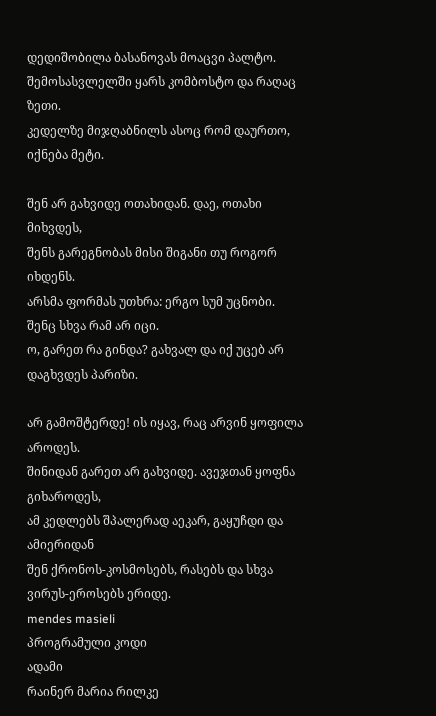დედიშობილა ბასანოვას მოაცვი პალტო.
შემოსასვლელში ყარს კომბოსტო და რაღაც ზეთი.
კედელზე მიჯღაბნილს ასოც რომ დაურთო, იქნება მეტი.

შენ არ გახვიდე ოთახიდან. დაე, ოთახი მიხვდეს,
შენს გარეგნობას მისი შიგანი თუ როგორ იხდენს.
არსმა ფორმას უთხრა: ერგო სუმ უცნობი. შენც სხვა რამ არ იცი.
ო, გარეთ რა გინდა? გახვალ და იქ უცებ არ დაგხვდეს პარიზი.

არ გამოშტერდე! ის იყავ, რაც არვინ ყოფილა აროდეს.
შინიდან გარეთ არ გახვიდე. ავეჯთან ყოფნა გიხაროდეს,
ამ კედლებს შპალერად აეკარ, გაყუჩდი და ამიერიდან
შენ ქრონოს-კოსმოსებს, რასებს და სხვა ვირუს-ეროსებს ერიდე.
mendes masieli
პროგრამული კოდი
ადამი
რაინერ მარია რილკე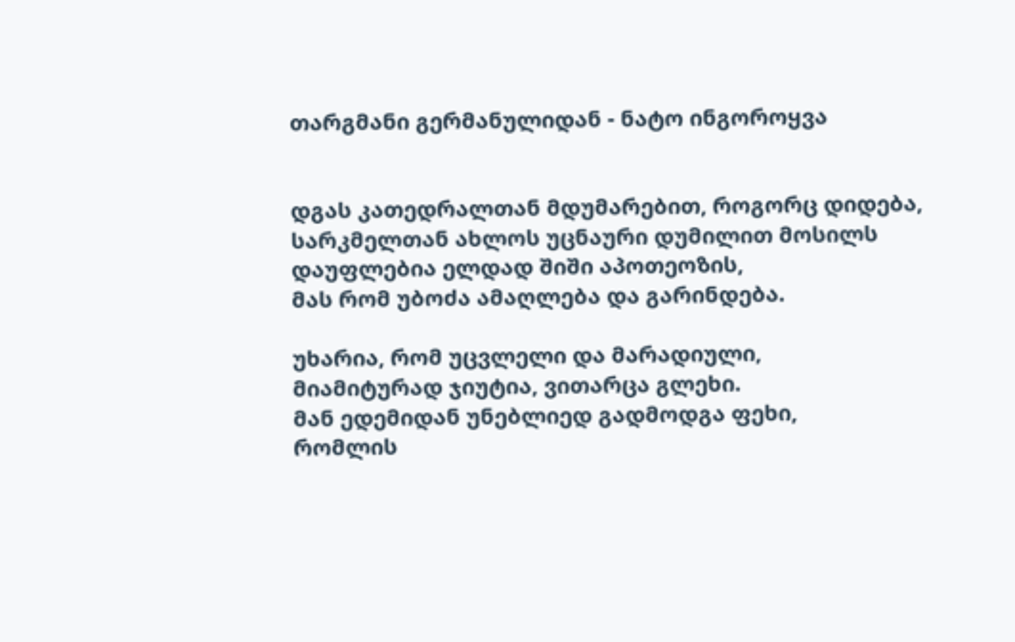თარგმანი გერმანულიდან - ნატო ინგოროყვა


დგას კათედრალთან მდუმარებით, როგორც დიდება,
სარკმელთან ახლოს უცნაური დუმილით მოსილს
დაუფლებია ელდად შიში აპოთეოზის,
მას რომ უბოძა ამაღლება და გარინდება.

უხარია, რომ უცვლელი და მარადიული,
მიამიტურად ჯიუტია, ვითარცა გლეხი.
მან ედემიდან უნებლიედ გადმოდგა ფეხი,
რომლის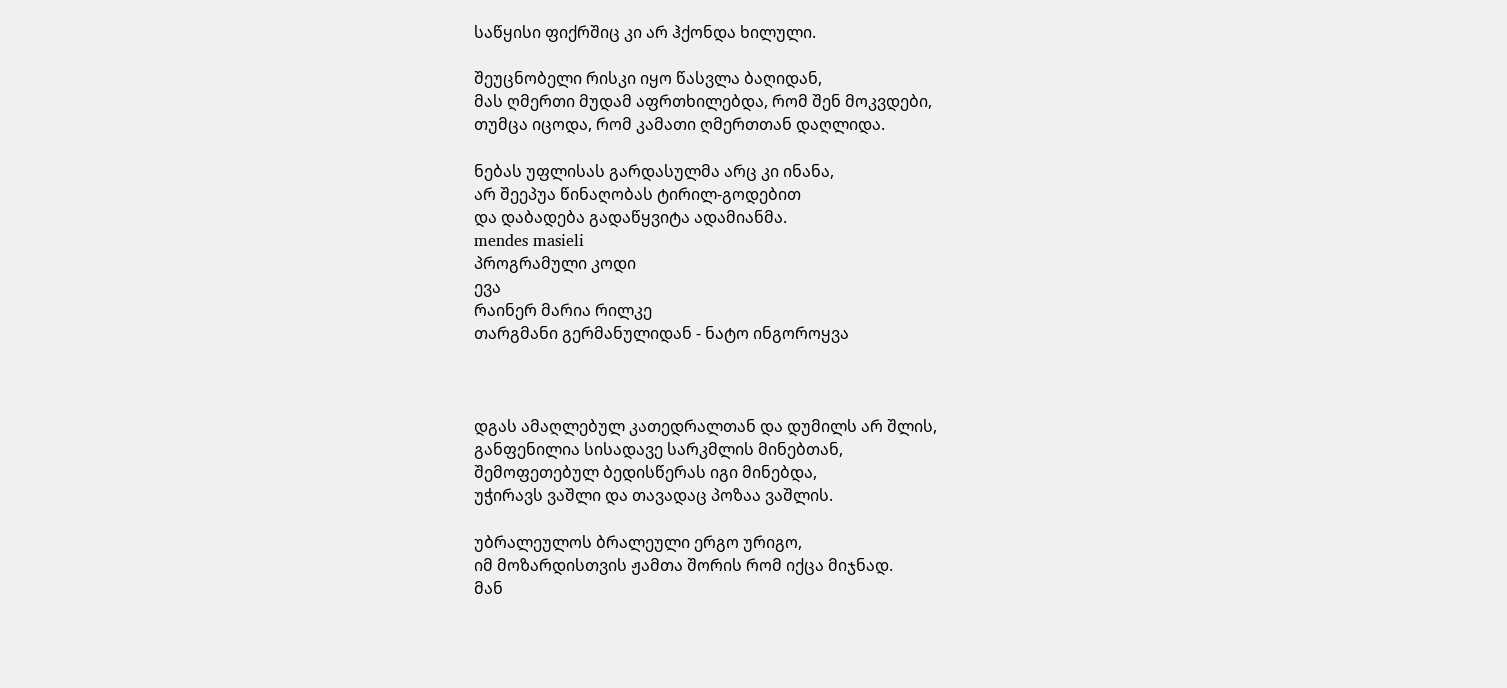საწყისი ფიქრშიც კი არ ჰქონდა ხილული.

შეუცნობელი რისკი იყო წასვლა ბაღიდან,
მას ღმერთი მუდამ აფრთხილებდა, რომ შენ მოკვდები,
თუმცა იცოდა, რომ კამათი ღმერთთან დაღლიდა.

ნებას უფლისას გარდასულმა არც კი ინანა,
არ შეეპუა წინაღობას ტირილ-გოდებით
და დაბადება გადაწყვიტა ადამიანმა.
mendes masieli
პროგრამული კოდი
ევა
რაინერ მარია რილკე
თარგმანი გერმანულიდან - ნატო ინგოროყვა



დგას ამაღლებულ კათედრალთან და დუმილს არ შლის,
განფენილია სისადავე სარკმლის მინებთან,
შემოფეთებულ ბედისწერას იგი მინებდა,
უჭირავს ვაშლი და თავადაც პოზაა ვაშლის.

უბრალეულოს ბრალეული ერგო ურიგო,
იმ მოზარდისთვის ჟამთა შორის რომ იქცა მიჯნად.
მან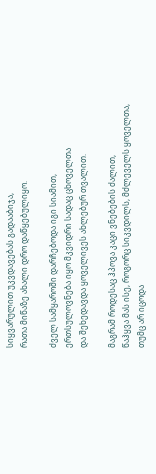სიყვარულით უკვდავებას გადააბიჯა,
რათა მიწაზე ახალი დრო დაწყებულიყო.

ძველ სამყაროში დარჩებოდა იგი სიამით,
ერთსულოვნება იყო მკვიდრი სადაც ცხოველთა
და შეხედავდა ყოველივეს ახლებურ თვალით.

მაგრამ როდესაც ჰპოვა კაცი ვნებების ძალით,
წაჰყვა მას ისე, როგორც სიკვდილს, მძლეველს ყოველთა,
თუმც არ იცოდა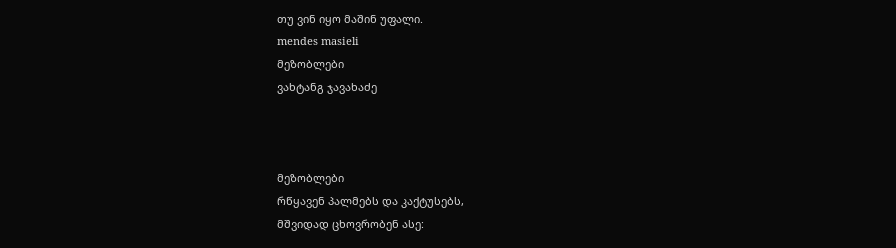თუ ვინ იყო მაშინ უფალი.
mendes masieli
მეზობლები
ვახტანგ ჯავახაძე



მეზობლები
რწყავენ პალმებს და კაქტუსებს,
მშვიდად ცხოვრობენ ასე: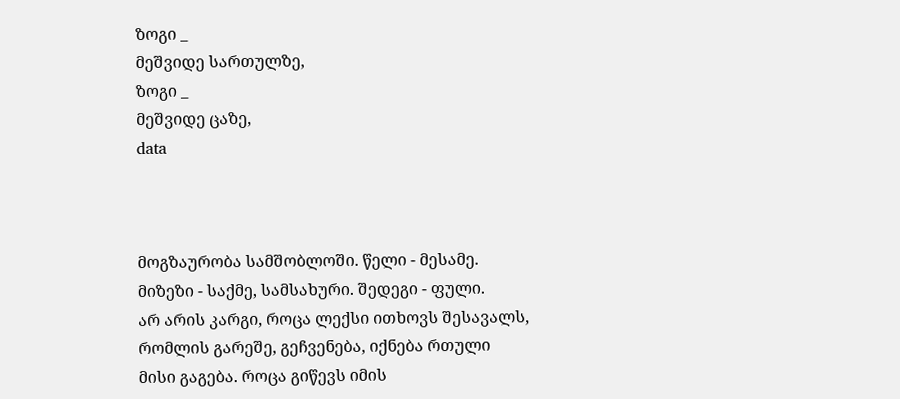ზოგი _
მეშვიდე სართულზე,
ზოგი _
მეშვიდე ცაზე,
data



მოგზაურობა სამშობლოში. წელი - მესამე.
მიზეზი - საქმე, სამსახური. შედეგი - ფული.
არ არის კარგი, როცა ლექსი ითხოვს შესავალს,
რომლის გარეშე, გეჩვენება, იქნება რთული
მისი გაგება. როცა გიწევს იმის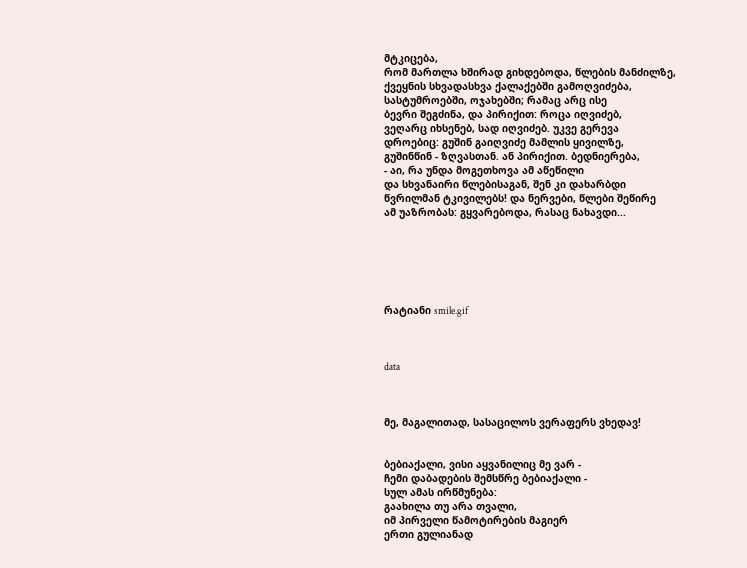მტკიცება,
რომ მართლა ხშირად გიხდებოდა, წლების მანძილზე,
ქვეყნის სხვადასხვა ქალაქებში გამოღვიძება,
სასტუმროებში, ოჯახებში; რამაც არც ისე
ბევრი შეგძინა, და პირიქით: როცა იღვიძებ,
ვეღარც იხსენებ, სად იღვიძებ. უკვე გერევა
დროებიც: გუშინ გაიღვიძე მამლის ყივილზე,
გუშინწინ - ზღვასთან. ან პირიქით. ბედნიერება,
- აი, რა უნდა მოგეთხოვა ამ აწეწილი
და სხვანაირი წლებისაგან, შენ კი დახარბდი
წვრილმან ტკივილებს! და ნერვები, წლები შეწირე
ამ უაზრობას: გყვარებოდა, რასაც ნახავდი...






რატიანი smile.gif



data



მე, მაგალითად, სასაცილოს ვერაფერს ვხედავ!


ბებიაქალი, ვისი აყვანილიც მე ვარ -
ჩემი დაბადების შემსწრე ბებიაქალი -
სულ ამას ირწმუნება:
გაახილა თუ არა თვალი,
იმ პირველი წამოტირების მაგიერ
ერთი გულიანად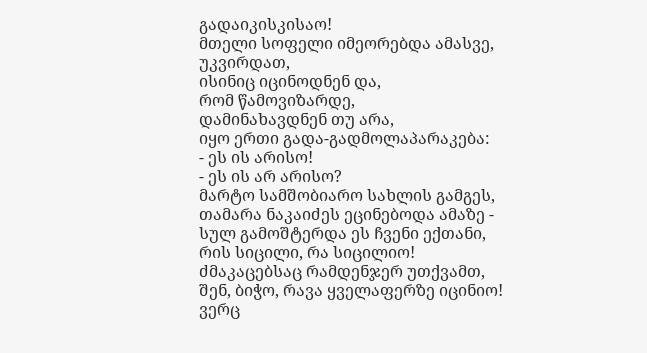გადაიკისკისაო!
მთელი სოფელი იმეორებდა ამასვე,
უკვირდათ,
ისინიც იცინოდნენ და,
რომ წამოვიზარდე,
დამინახავდნენ თუ არა,
იყო ერთი გადა-გადმოლაპარაკება:
- ეს ის არისო!
- ეს ის არ არისო?
მარტო სამშობიარო სახლის გამგეს,
თამარა ნაკაიძეს ეცინებოდა ამაზე -
სულ გამოშტერდა ეს ჩვენი ექთანი,
რის სიცილი, რა სიცილიო!
ძმაკაცებსაც რამდენჯერ უთქვამთ,
შენ, ბიჭო, რავა ყველაფერზე იცინიო!
ვერც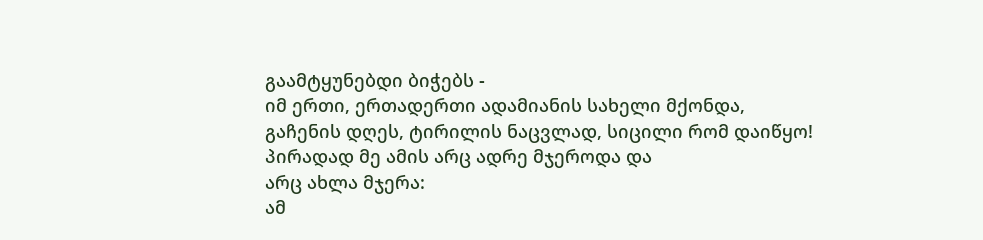გაამტყუნებდი ბიჭებს -
იმ ერთი, ერთადერთი ადამიანის სახელი მქონდა,
გაჩენის დღეს, ტირილის ნაცვლად, სიცილი რომ დაიწყო!
პირადად მე ამის არც ადრე მჯეროდა და
არც ახლა მჯერა:
ამ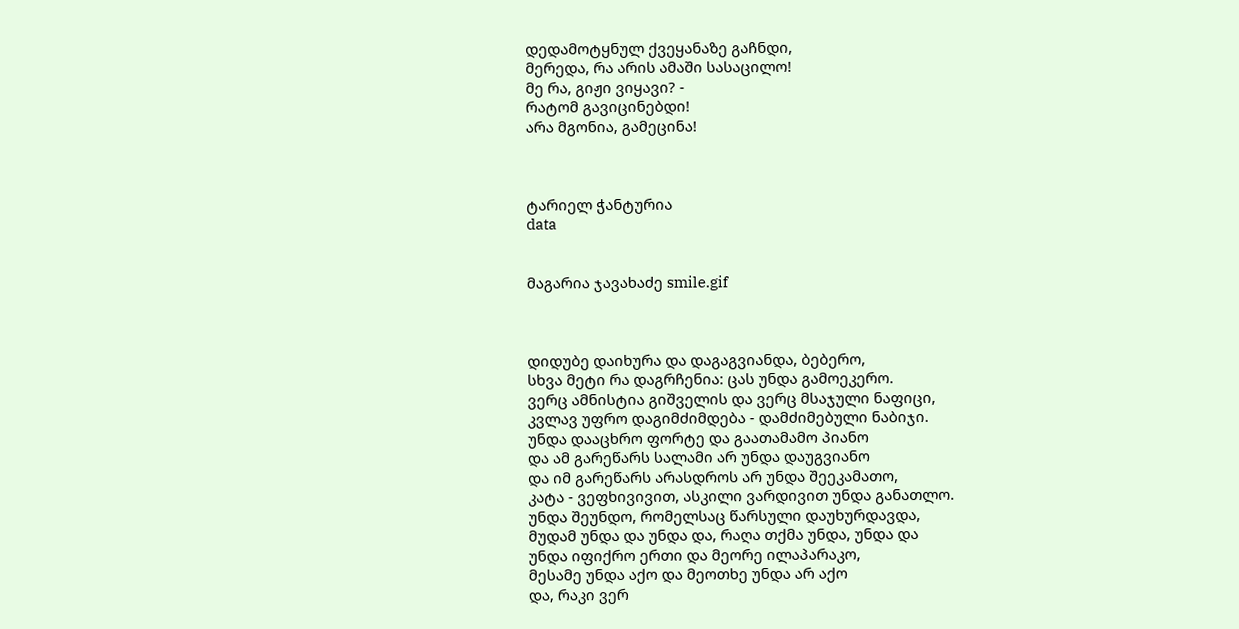დედამოტყნულ ქვეყანაზე გაჩნდი,
მერედა, რა არის ამაში სასაცილო!
მე რა, გიჟი ვიყავი? -
რატომ გავიცინებდი!
არა მგონია, გამეცინა!



ტარიელ ჭანტურია
data


მაგარია ჯავახაძე smile.gif



დიდუბე დაიხურა და დაგაგვიანდა, ბებერო,
სხვა მეტი რა დაგრჩენია: ცას უნდა გამოეკერო.
ვერც ამნისტია გიშველის და ვერც მსაჯული ნაფიცი,
კვლავ უფრო დაგიმძიმდება - დამძიმებული ნაბიჯი.
უნდა დააცხრო ფორტე და გაათამამო პიანო
და ამ გარეწარს სალამი არ უნდა დაუგვიანო
და იმ გარეწარს არასდროს არ უნდა შეეკამათო,
კატა - ვეფხივივით, ასკილი ვარდივით უნდა განათლო.
უნდა შეუნდო, რომელსაც წარსული დაუხურდავდა,
მუდამ უნდა და უნდა და, რაღა თქმა უნდა, უნდა და
უნდა იფიქრო ერთი და მეორე ილაპარაკო,
მესამე უნდა აქო და მეოთხე უნდა არ აქო
და, რაკი ვერ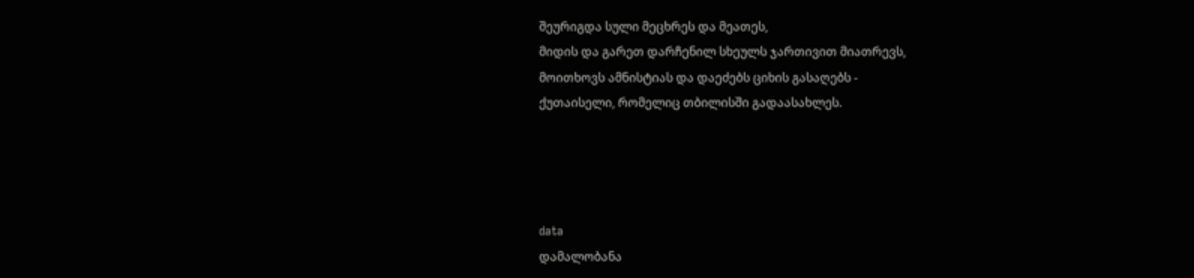შეურიგდა სული მეცხრეს და მეათეს,
მიდის და გარეთ დარჩენილ სხეულს ჯართივით მიათრევს,
მოითხოვს ამნისტიას და დაეძებს ციხის გასაღებს -
ქუთაისელი, რომელიც თბილისში გადაასახლეს.




data
დამალობანა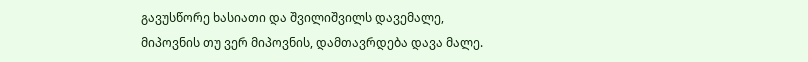გავუსწორე ხასიათი და შვილიშვილს დავემალე,
მიპოვნის თუ ვერ მიპოვნის, დამთავრდება დავა მალე.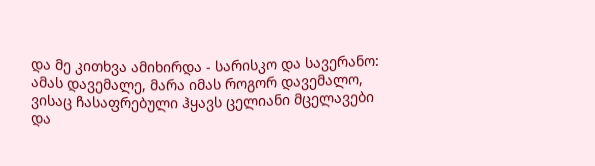და მე კითხვა ამიხირდა - სარისკო და სავერანო:
ამას დავემალე, მარა იმას როგორ დავემალო,
ვისაც ჩასაფრებული ჰყავს ცელიანი მცელავები
და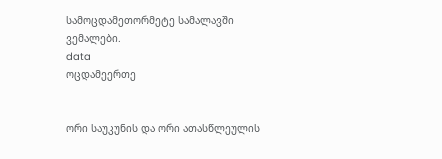სამოცდამეთორმეტე სამალავში ვემალები.
data
ოცდამეერთე


ორი საუკუნის და ორი ათასწლეულის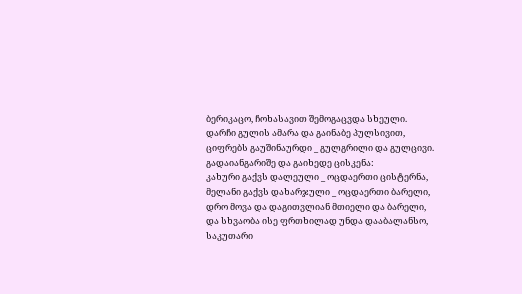ბერიკაცო, ჩოხასავით შემოგაცვდა სხეული.
დარჩი გულის ამარა და გაინაბე პულსივით,
ციფრებს გაუშინაურდი _ გულგრილი და გულცივი.
გადაიანგარიშე და გაიხედე ცისკენა:
კახური გაქვს დალეული _ ოცდაერთი ცისტერნა,
მელანი გაქვს დახარჯული _ ოცდაერთი ბარელი,
დრო მოვა და დაგითვლიან მთიელი და ბარელი,
და სხვაობა ისე ფრთხილად უნდა დააბალანსო,
საკუთარი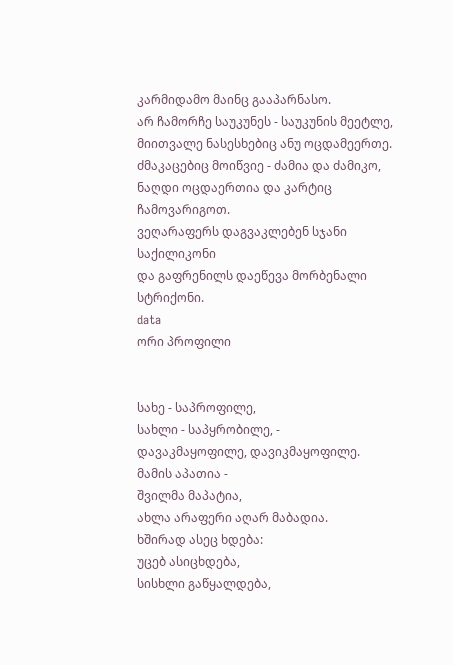კარმიდამო მაინც გააპარნასო.
არ ჩამორჩე საუკუნეს - საუკუნის მეეტლე,
მიითვალე ნასესხებიც ანუ ოცდამეერთე.
ძმაკაცებიც მოიწვიე - ძამია და ძამიკო,
ნაღდი ოცდაერთია და კარტიც ჩამოვარიგოთ.
ვეღარაფერს დაგვაკლებენ სჯანი საქილიკონი
და გაფრენილს დაეწევა მორბენალი სტრიქონი.
data
ორი პროფილი


სახე - საპროფილე,
სახლი - საპყრობილე, -
დავაკმაყოფილე, დავიკმაყოფილე.
მამის აპათია -
შვილმა მაპატია,
ახლა არაფერი აღარ მაბადია.
ხშირად ასეც ხდება:
უცებ ასიცხდება,
სისხლი გაწყალდება,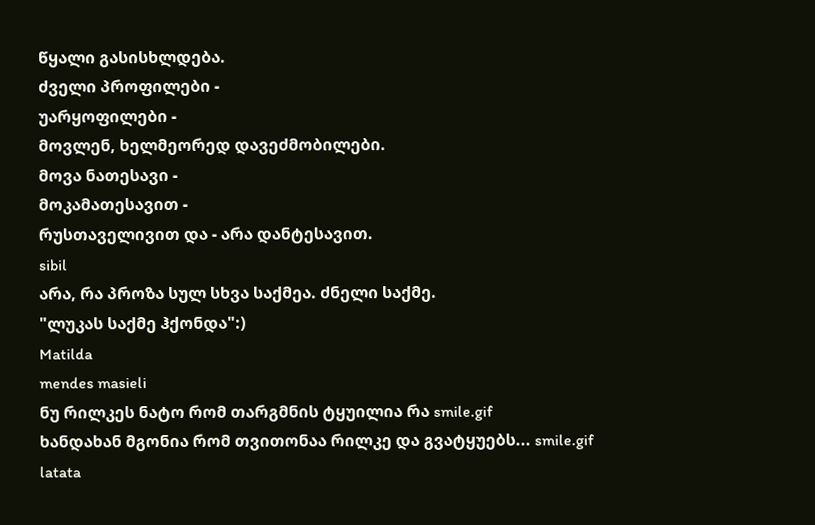წყალი გასისხლდება.
ძველი პროფილები -
უარყოფილები -
მოვლენ, ხელმეორედ დავეძმობილები.
მოვა ნათესავი -
მოკამათესავით -
რუსთაველივით და - არა დანტესავით.
sibil
არა, რა პროზა სულ სხვა საქმეა. ძნელი საქმე.
"ლუკას საქმე ჰქონდა":)
Matilda
mendes masieli
ნუ რილკეს ნატო რომ თარგმნის ტყუილია რა smile.gif
ხანდახან მგონია რომ თვითონაა რილკე და გვატყუებს... smile.gif
latata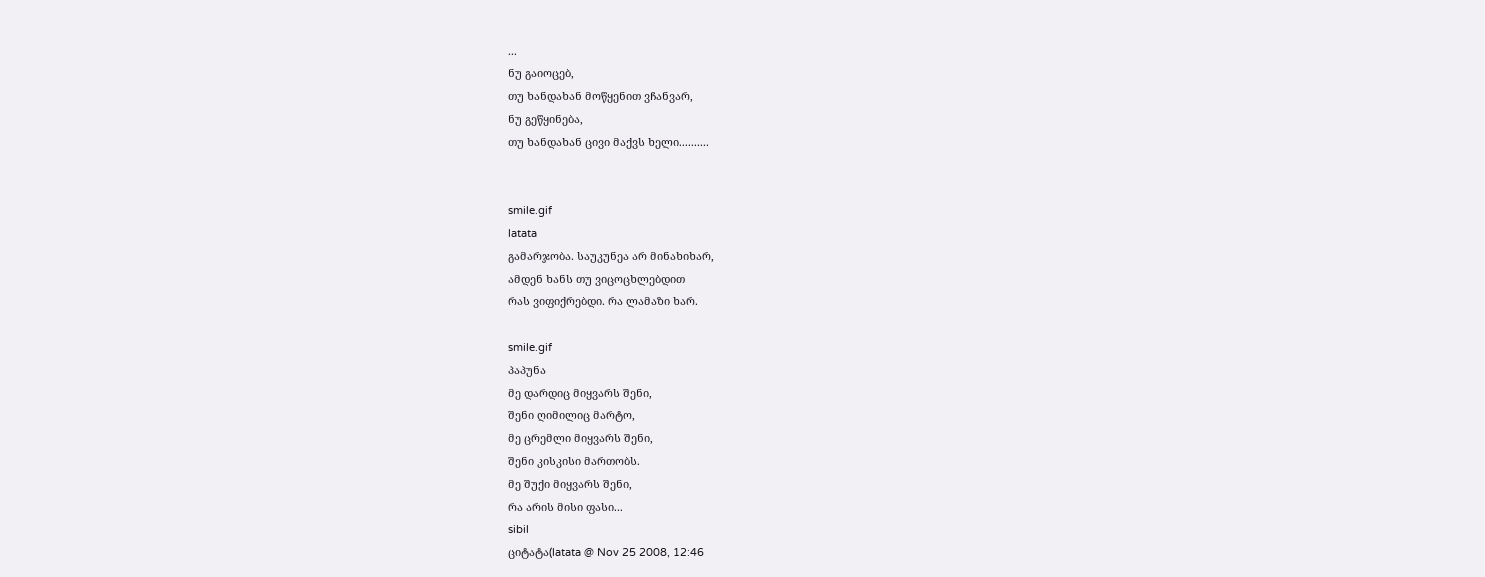...
ნუ გაიოცებ,
თუ ხანდახან მოწყენით ვჩანვარ,
ნუ გეწყინება,
თუ ხანდახან ცივი მაქვს ხელი..........


smile.gif
latata
გამარჯობა. საუკუნეა არ მინახიხარ,
ამდენ ხანს თუ ვიცოცხლებდით
რას ვიფიქრებდი. რა ლამაზი ხარ.

smile.gif
პაპუნა
მე დარდიც მიყვარს შენი,
შენი ღიმილიც მარტო,
მე ცრემლი მიყვარს შენი,
შენი კისკისი მართობს.
მე შუქი მიყვარს შენი,
რა არის მისი ფასი...
sibil
ციტატა(latata @ Nov 25 2008, 12:46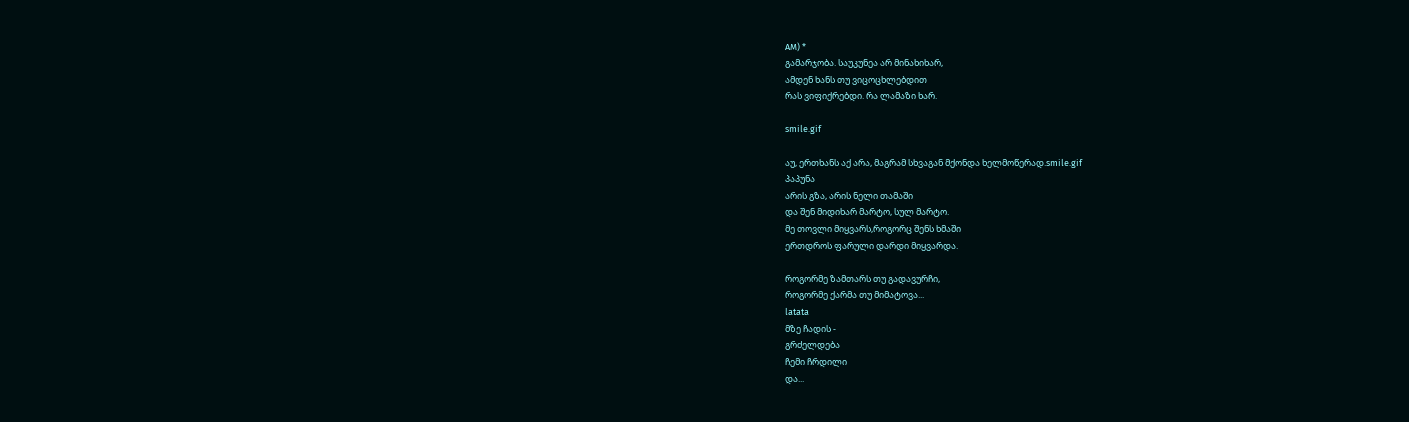AM) *
გამარჯობა. საუკუნეა არ მინახიხარ,
ამდენ ხანს თუ ვიცოცხლებდით
რას ვიფიქრებდი. რა ლამაზი ხარ.

smile.gif

აუ, ერთხანს აქ არა, მაგრამ სხვაგან მქონდა ხელმოწერად.smile.gif
პაპუნა
არის გზა, არის ნელი თამაში
და შენ მიდიხარ მარტო, სულ მარტო.
მე თოვლი მიყვარს,როგორც შენს ხმაში
ერთდროს ფარული დარდი მიყვარდა.

როგორმე ზამთარს თუ გადავურჩი,
როგორმე ქარმა თუ მიმატოვა...
latata
მზე ჩადის -
გრძელდება
ჩემი ჩრდილი
და...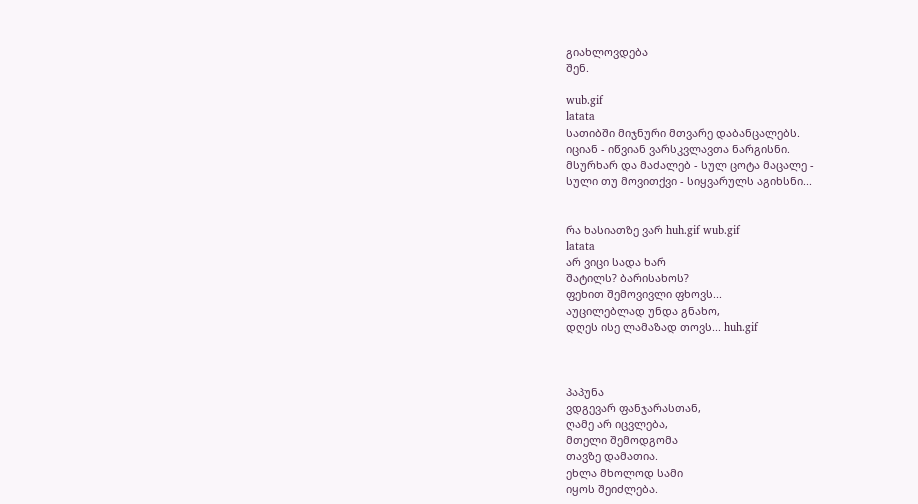გიახლოვდება
შენ.

wub.gif
latata
სათიბში მიჯნური მთვარე დაბანცალებს.
იციან - იწვიან ვარსკვლავთა ნარგისნი.
მსურხარ და მაძალებ - სულ ცოტა მაცალე -
სული თუ მოვითქვი - სიყვარულს აგიხსნი...


რა ხასიათზე ვარ huh.gif wub.gif
latata
არ ვიცი სადა ხარ
შატილს? ბარისახოს?
ფეხით შემოვივლი ფხოვს...
აუცილებლად უნდა გნახო,
დღეს ისე ლამაზად თოვს... huh.gif



პაპუნა
ვდგევარ ფანჯარასთან,
ღამე არ იცვლება,
მთელი შემოდგომა
თავზე დამათია.
ეხლა მხოლოდ სამი
იყოს შეიძლება.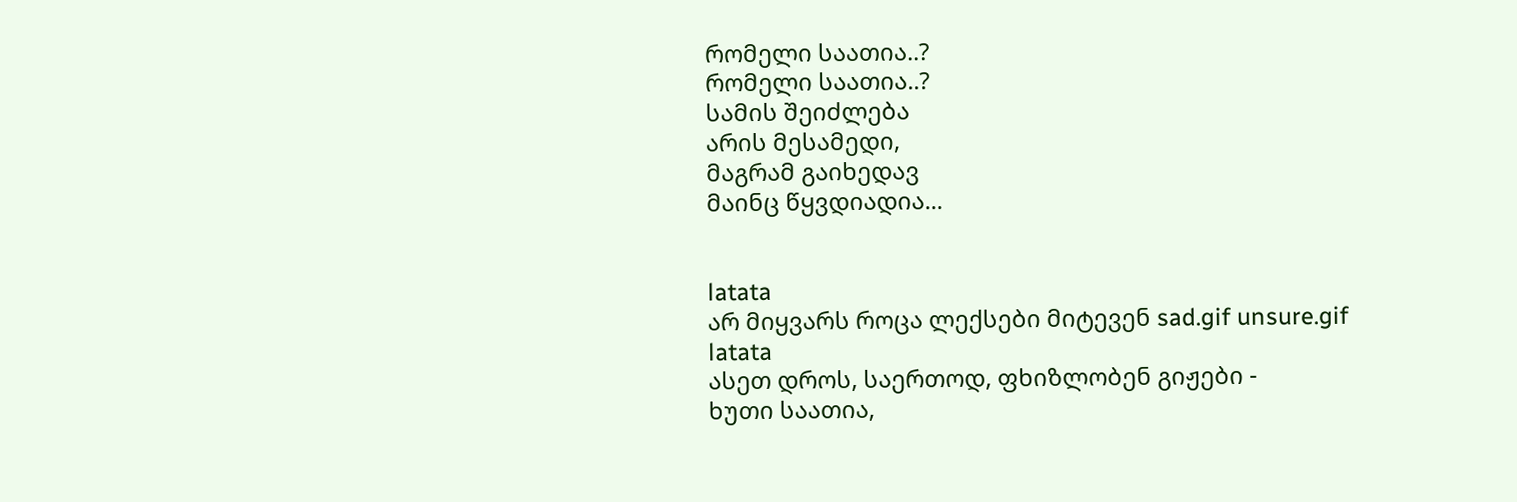რომელი საათია..?
რომელი საათია..?
სამის შეიძლება
არის მესამედი,
მაგრამ გაიხედავ
მაინც წყვდიადია...


latata
არ მიყვარს როცა ლექსები მიტევენ sad.gif unsure.gif
latata
ასეთ დროს, საერთოდ, ფხიზლობენ გიჟები -
ხუთი საათია,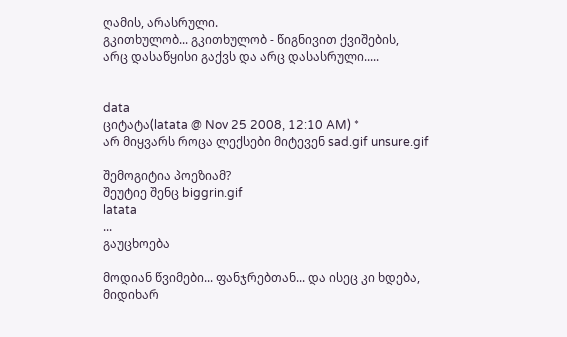ღამის, არასრული.
გკითხულობ... გკითხულობ - წიგნივით ქვიშების,
არც დასაწყისი გაქვს და არც დასასრული.....


data
ციტატა(latata @ Nov 25 2008, 12:10 AM) *
არ მიყვარს როცა ლექსები მიტევენ sad.gif unsure.gif

შემოგიტია პოეზიამ?
შეუტიე შენც biggrin.gif
latata
...
გაუცხოება

მოდიან წვიმები... ფანჯრებთან... და ისეც კი ხდება,
მიდიხარ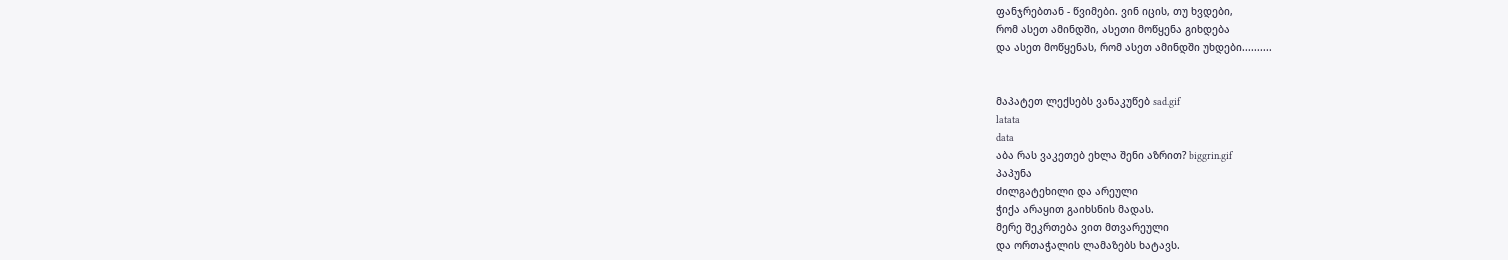ფანჯრებთან - წვიმები. ვინ იცის, თუ ხვდები,
რომ ასეთ ამინდში, ასეთი მოწყენა გიხდება
და ასეთ მოწყენას, რომ ასეთ ამინდში უხდები..........


მაპატეთ ლექსებს ვანაკუწებ sad.gif
latata
data
აბა რას ვაკეთებ ეხლა შენი აზრით? biggrin.gif
პაპუნა
ძილგატეხილი და არეული
ჭიქა არაყით გაიხსნის მადას.
მერე შეკრთება ვით მთვარეული
და ორთაჭალის ლამაზებს ხატავს.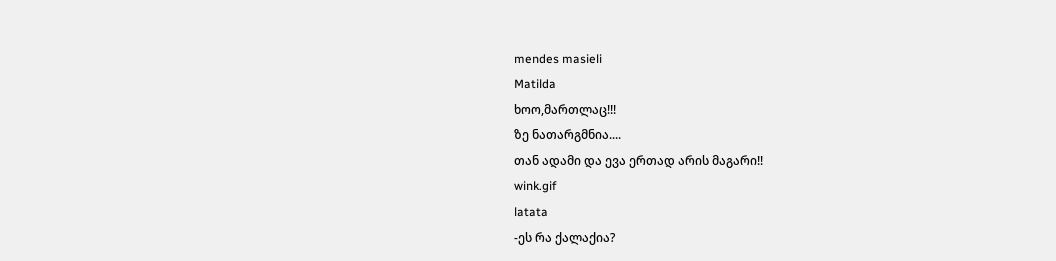mendes masieli
Matilda
ხოო,მართლაც!!!
ზე ნათარგმნია....
თან ადამი და ევა ერთად არის მაგარი!!
wink.gif
latata
-ეს რა ქალაქია?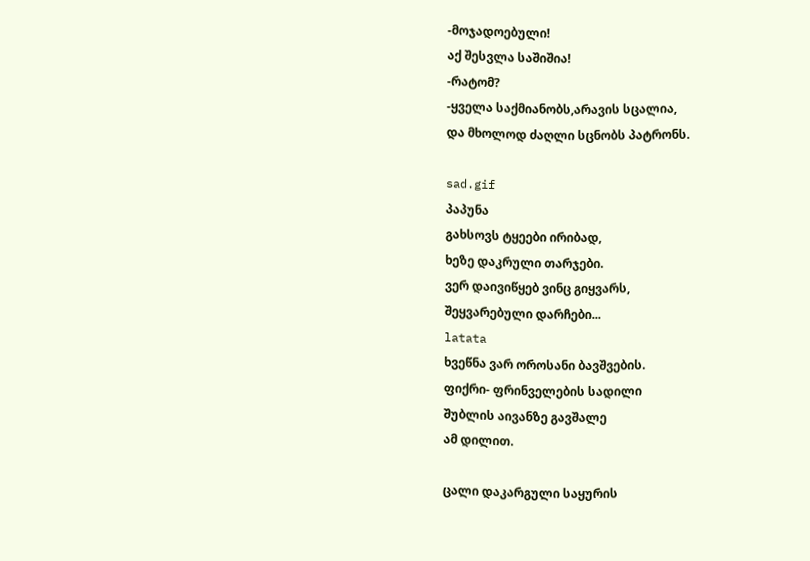-მოჯადოებული!
აქ შესვლა საშიშია!
-რატომ?
-ყველა საქმიანობს,არავის სცალია,
და მხოლოდ ძაღლი სცნობს პატრონს.

sad.gif
პაპუნა
გახსოვს ტყეები ირიბად,
ხეზე დაკრული თარჯები.
ვერ დაივიწყებ ვინც გიყვარს,
შეყვარებული დარჩები...
latata
ხვეწნა ვარ ოროსანი ბავშვების.
ფიქრი- ფრინველების სადილი
შუბლის აივანზე გავშალე
ამ დილით.

ცალი დაკარგული საყურის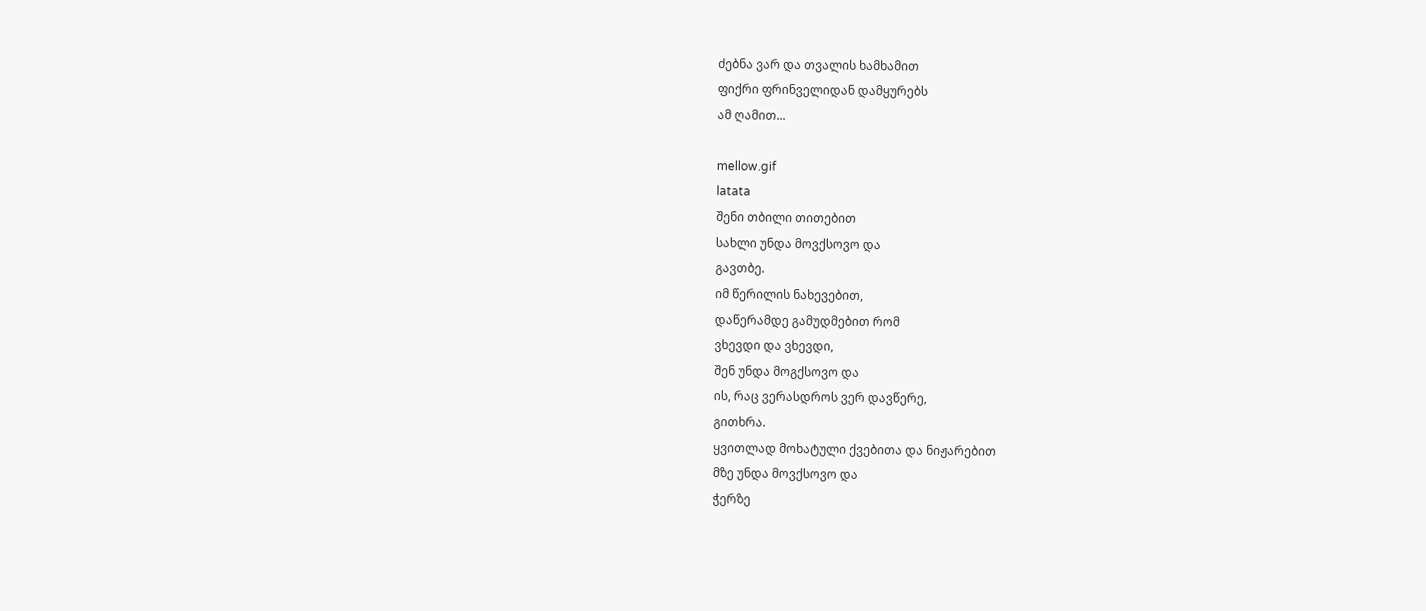ძებნა ვარ და თვალის ხამხამით
ფიქრი ფრინველიდან დამყურებს
ამ ღამით...

mellow.gif
latata
შენი თბილი თითებით
სახლი უნდა მოვქსოვო და
გავთბე.
იმ წერილის ნახევებით,
დაწერამდე გამუდმებით რომ
ვხევდი და ვხევდი,
შენ უნდა მოგქსოვო და
ის, რაც ვერასდროს ვერ დავწერე,
გითხრა.
ყვითლად მოხატული ქვებითა და ნიჟარებით
მზე უნდა მოვქსოვო და
ჭერზე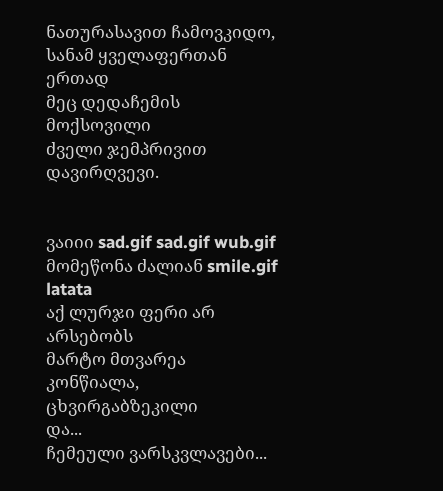ნათურასავით ჩამოვკიდო,
სანამ ყველაფერთან ერთად
მეც დედაჩემის მოქსოვილი
ძველი ჯემპრივით
დავირღვევი.


ვაიიი sad.gif sad.gif wub.gif მომეწონა ძალიან smile.gif
latata
აქ ლურჯი ფერი არ არსებობს
მარტო მთვარეა კონწიალა, ცხვირგაბზეკილი
და...
ჩემეული ვარსკვლავები...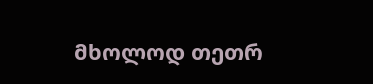მხოლოდ თეთრ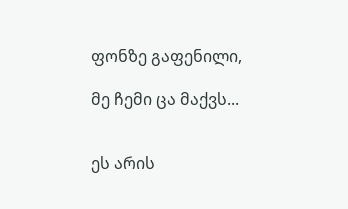ფონზე გაფენილი,

მე ჩემი ცა მაქვს...


ეს არის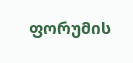ფორუმის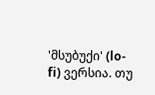'მსუბუქი' (lo-fi) ვერსია. თუ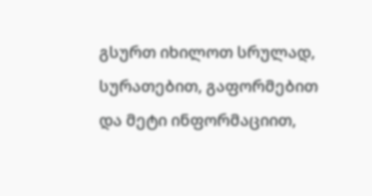გსურთ იხილოთ სრულად, სურათებით, გაფორმებით და მეტი ინფორმაციით,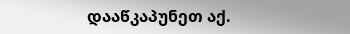დააწკაპუნეთ აქ.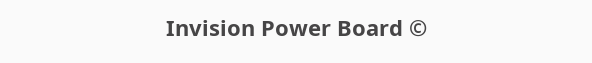Invision Power Board ©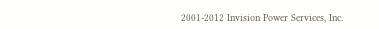2001-2012 Invision Power Services, Inc.